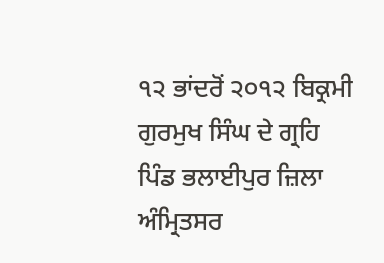੧੨ ਭਾਂਦਰੋਂ ੨੦੧੨ ਬਿਕ੍ਰਮੀ ਗੁਰਮੁਖ ਸਿੰਘ ਦੇ ਗ੍ਰਹਿ ਪਿੰਡ ਭਲਾਈਪੁਰ ਜ਼ਿਲਾ ਅੰਮ੍ਰਿਤਸਰ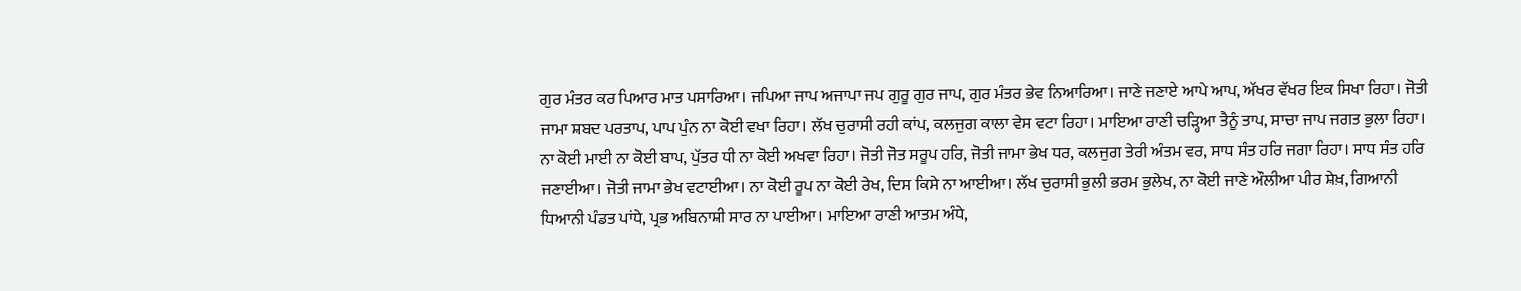ਗੁਰ ਮੰਤਰ ਕਰ ਪਿਆਰ ਮਾਤ ਪਸਾਰਿਆ। ਜਪਿਆ ਜਾਪ ਅਜਾਪਾ ਜਪ ਗੁਰੂ ਗੁਰ ਜਾਪ, ਗੁਰ ਮੰਤਰ ਭੇਵ ਨਿਆਰਿਆ। ਜਾਣੇ ਜਣਾਏ ਆਪੇ ਆਪ, ਅੱਖਰ ਵੱਖਰ ਇਕ ਸਿਖਾ ਰਿਹਾ। ਜੋਤੀ ਜਾਮਾ ਸ਼ਬਦ ਪਰਤਾਪ, ਪਾਪ ਪੁੰਨ ਨਾ ਕੋਈ ਵਖਾ ਰਿਹਾ। ਲੱਖ ਚੁਰਾਸੀ ਰਹੀ ਕਾਂਪ, ਕਲਜੁਗ ਕਾਲਾ ਵੇਸ ਵਟਾ ਰਿਹਾ। ਮਾਇਆ ਰਾਣੀ ਚੜ੍ਹਿਆ ਤੈਨੂੰ ਤਾਪ, ਸਾਚਾ ਜਾਪ ਜਗਤ ਭੁਲਾ ਰਿਹਾ। ਨਾ ਕੋਈ ਮਾਈ ਨਾ ਕੋਈ ਬਾਪ, ਪੁੱਤਰ ਧੀ ਨਾ ਕੋਈ ਅਖਵਾ ਰਿਹਾ। ਜੋਤੀ ਜੋਤ ਸਰੂਪ ਹਰਿ, ਜੋਤੀ ਜਾਮਾ ਭੇਖ ਧਰ, ਕਲਜੁਗ ਤੇਰੀ ਅੰਤਮ ਵਰ, ਸਾਧ ਸੰਤ ਹਰਿ ਜਗਾ ਰਿਹਾ। ਸਾਧ ਸੰਤ ਹਰਿ ਜਣਾਈਆ। ਜੋਤੀ ਜਾਮਾ ਭੇਖ ਵਟਾਈਆ। ਨਾ ਕੋਈ ਰੂਪ ਨਾ ਕੋਈ ਰੇਖ, ਦਿਸ ਕਿਸੇ ਨਾ ਆਈਆ। ਲੱਖ ਚੁਰਾਸੀ ਭੁਲੀ ਭਰਮ ਭੁਲੇਖ, ਨਾ ਕੋਈ ਜਾਣੇ ਔਲੀਆ ਪੀਰ ਸ਼ੇਖ਼, ਗਿਆਨੀ ਧਿਆਨੀ ਪੰਡਤ ਪਾਂਧੇ, ਪ੍ਰਭ ਅਬਿਨਾਸ਼ੀ ਸਾਰ ਨਾ ਪਾਈਆ। ਮਾਇਆ ਰਾਣੀ ਆਤਮ ਅੰਧੇ,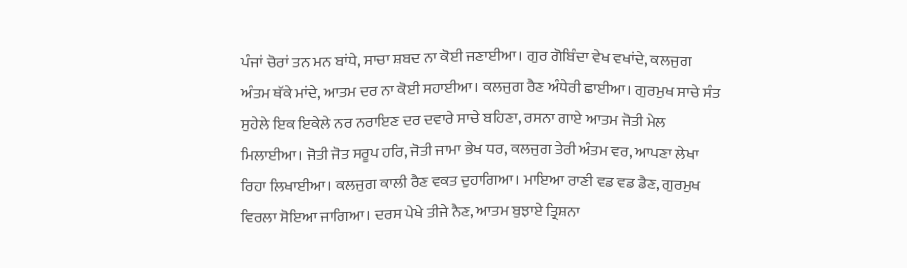ਪੰਜਾਂ ਚੋਰਾਂ ਤਨ ਮਨ ਬਾਂਧੇ, ਸਾਚਾ ਸ਼ਬਦ ਨਾ ਕੋਈ ਜਣਾਈਆ। ਗੁਰ ਗੋਬਿੰਦਾ ਵੇਖ ਵਖਾਂਦੇ, ਕਲਜੁਗ ਅੰਤਮ ਥੱਕੇ ਮਾਂਦੇ, ਆਤਮ ਦਰ ਨਾ ਕੋਈ ਸਹਾਈਆ। ਕਲਜੁਗ ਰੈਣ ਅੰਧੇਰੀ ਛਾਈਆ। ਗੁਰਮੁਖ ਸਾਚੇ ਸੰਤ ਸੁਹੇਲੇ ਇਕ ਇਕੇਲੇ ਨਰ ਨਰਾਇਣ ਦਰ ਦਵਾਰੇ ਸਾਚੇ ਬਹਿਣਾ, ਰਸਨਾ ਗਾਏ ਆਤਮ ਜੋਤੀ ਮੇਲ ਮਿਲਾਈਆ। ਜੋਤੀ ਜੋਤ ਸਰੂਪ ਹਰਿ, ਜੋਤੀ ਜਾਮਾ ਭੇਖ ਧਰ, ਕਲਜੁਗ ਤੇਰੀ ਅੰਤਮ ਵਰ, ਆਪਣਾ ਲੇਖਾ ਰਿਹਾ ਲਿਖਾਈਆ। ਕਲਜੁਗ ਕਾਲੀ ਰੈਣ ਵਕਤ ਦੁਹਾਗਿਆ। ਮਾਇਆ ਰਾਣੀ ਵਡ ਵਡ ਡੈਣ, ਗੁਰਮੁਖ ਵਿਰਲਾ ਸੋਇਆ ਜਾਗਿਆ। ਦਰਸ ਪੇਖੇ ਤੀਜੇ ਨੈਣ, ਆਤਮ ਬੁਝਾਏ ਤ੍ਰਿਸ਼ਨਾ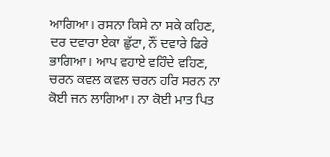ਆਗਿਆ। ਰਸਨਾ ਕਿਸੇ ਨਾ ਸਕੇ ਕਹਿਣ, ਦਰ ਦਵਾਰਾ ਏਕਾ ਛੁੱਟਾ, ਨੌਂ ਦਵਾਰੇ ਫਿਰੇ ਭਾਗਿਆ। ਆਪ ਵਹਾਏ ਵਹਿੰਦੇ ਵਹਿਣ, ਚਰਨ ਕਵਲ ਕਵਲ ਚਰਨ ਹਰਿ ਸਰਨ ਨਾ ਕੋਈ ਜਨ ਲਾਗਿਆ। ਨਾ ਕੋਈ ਮਾਤ ਪਿਤ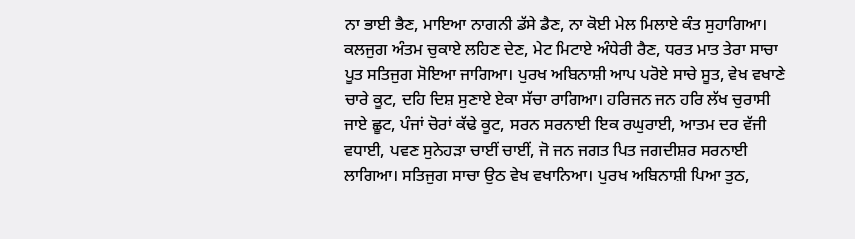ਨਾ ਭਾਈ ਭੈਣ, ਮਾਇਆ ਨਾਗਨੀ ਡੱਸੇ ਡੈਣ, ਨਾ ਕੋਈ ਮੇਲ ਮਿਲਾਏ ਕੰਤ ਸੁਹਾਗਿਆ। ਕਲਜੁਗ ਅੰਤਮ ਚੁਕਾਏ ਲਹਿਣ ਦੇਣ, ਮੇਟ ਮਿਟਾਏ ਅੰਧੇਰੀ ਰੈਣ, ਧਰਤ ਮਾਤ ਤੇਰਾ ਸਾਚਾ ਪੂਤ ਸਤਿਜੁਗ ਸੋਇਆ ਜਾਗਿਆ। ਪੁਰਖ ਅਬਿਨਾਸ਼ੀ ਆਪ ਪਰੋਏ ਸਾਚੇ ਸੂਤ, ਵੇਖ ਵਖਾਣੇ ਚਾਰੇ ਕੂਟ, ਦਹਿ ਦਿਸ਼ ਸੁਣਾਏ ਏਕਾ ਸੱਚਾ ਰਾਗਿਆ। ਹਰਿਜਨ ਜਨ ਹਰਿ ਲੱਖ ਚੁਰਾਸੀ ਜਾਏ ਛੂਟ, ਪੰਜਾਂ ਚੋਰਾਂ ਕੱਢੇ ਕੂਟ, ਸਰਨ ਸਰਨਾਈ ਇਕ ਰਘੁਰਾਈ, ਆਤਮ ਦਰ ਵੱਜੀ ਵਧਾਈ, ਪਵਣ ਸੁਨੇਹੜਾ ਚਾਈਂ ਚਾਈਂ, ਜੋ ਜਨ ਜਗਤ ਪਿਤ ਜਗਦੀਸ਼ਰ ਸਰਨਾਈ ਲਾਗਿਆ। ਸਤਿਜੁਗ ਸਾਚਾ ਉਠ ਵੇਖ ਵਖਾਨਿਆ। ਪੁਰਖ ਅਬਿਨਾਸ਼ੀ ਪਿਆ ਤੁਠ,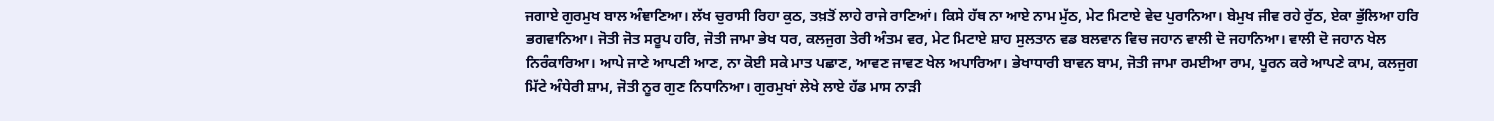ਜਗਾਏ ਗੁਰਮੁਖ ਬਾਲ ਅੰਞਾਣਿਆ। ਲੱਖ ਚੁਰਾਸੀ ਰਿਹਾ ਕੁਠ, ਤਖ਼ਤੋਂ ਲਾਹੇ ਰਾਜੇ ਰਾਣਿਆਂ। ਕਿਸੇ ਹੱਥ ਨਾ ਆਏ ਨਾਮ ਮੁੱਠ, ਮੇਟ ਮਿਟਾਏ ਵੇਦ ਪੁਰਾਨਿਆ। ਬੇਮੁਖ ਜੀਵ ਰਹੇ ਰੁੱਠ, ਏਕਾ ਭੁੱਲਿਆ ਹਰਿ ਭਗਵਾਨਿਆ। ਜੋਤੀ ਜੋਤ ਸਰੂਪ ਹਰਿ, ਜੋਤੀ ਜਾਮਾ ਭੇਖ ਧਰ, ਕਲਜੁਗ ਤੇਰੀ ਅੰਤਮ ਵਰ, ਮੇਟ ਮਿਟਾਏ ਸ਼ਾਹ ਸੁਲਤਾਨ ਵਡ ਬਲਵਾਨ ਵਿਚ ਜਹਾਨ ਵਾਲੀ ਦੋ ਜਹਾਨਿਆ। ਵਾਲੀ ਦੋ ਜਹਾਨ ਖੇਲ ਨਿਰੰਕਾਰਿਆ। ਆਪੇ ਜਾਣੇ ਆਪਣੀ ਆਣ, ਨਾ ਕੋਈ ਸਕੇ ਮਾਤ ਪਛਾਣ, ਆਵਣ ਜਾਵਣ ਖੇਲ ਅਪਾਰਿਆ। ਭੇਖਾਧਾਰੀ ਬਾਵਨ ਬਾਮ, ਜੋਤੀ ਜਾਮਾ ਰਮਈਆ ਰਾਮ, ਪੂਰਨ ਕਰੇ ਆਪਣੇ ਕਾਮ, ਕਲਜੁਗ ਮਿੱਟੇ ਅੰਧੇਰੀ ਸ਼ਾਮ, ਜੋਤੀ ਨੂਰ ਗੁਣ ਨਿਧਾਨਿਆ। ਗੁਰਮੁਖਾਂ ਲੇਖੇ ਲਾਏ ਹੱਡ ਮਾਸ ਨਾੜੀ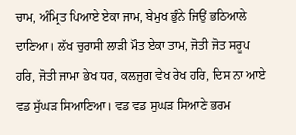ਚਾਮ, ਅੰਮ੍ਰਿਤ ਪਿਆਏ ਏਕਾ ਜਾਮ, ਬੇਮੁਖ ਭੁੰਨੇ ਜਿਉਂ ਭਠਿਆਲੇ ਦਾਣਿਆ। ਲੱਖ ਚੁਰਾਸੀ ਲਾੜੀ ਮੌਤ ਏਕਾ ਤਾਮ, ਜੋਤੀ ਜੋਤ ਸਰੂਪ ਹਰਿ, ਜੋਤੀ ਜਾਮਾ ਭੇਖ ਧਰ, ਕਲਜੁਗ ਵੇਖ ਰੇਖ ਹਰਿ, ਦਿਸ ਨਾ ਆਏ ਵਡ ਸੁੱਘੜ ਸਿਆਣਿਆ। ਵਡ ਵਡ ਸੁਘੜ ਸਿਆਣੇ ਭਰਮ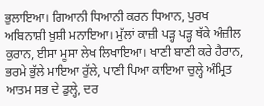ਭੁਲਾਇਆ। ਗਿਆਨੀ ਧਿਆਨੀ ਕਰਨ ਧਿਆਨ, ਪੁਰਖ ਅਬਿਨਾਸ਼ੀ ਖ਼ੁਸ਼ੀ ਮਨਾਇਆ। ਮੁੱਲਾਂ ਕਾਜ਼ੀ ਪੜ੍ਹ ਪੜ੍ਹ ਥੱਕੇ ਅੰਜ਼ੀਲ ਕੁਰਾਨ, ਈਸਾ ਮੂਸਾ ਲੇਖ ਲਿਖਾਇਆ। ਖਾਣੀ ਬਾਣੀ ਕਰੇ ਹੈਰਾਨ, ਭਰਮੇ ਭੁੱਲੇ ਮਾਇਆ ਰੁੱਲੇ, ਪਾਣੀ ਪਿਆ ਕਾਇਆ ਚੁਲ੍ਹੇ ਅੰਮ੍ਰਿਤ ਆਤਮ ਸਭ ਦੇ ਡੁਲ੍ਹੇ, ਦਰ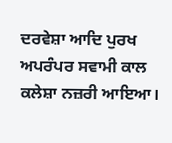ਦਰਵੇਸ਼ਾ ਆਦਿ ਪੁਰਖ ਅਪਰੰਪਰ ਸਵਾਮੀ ਕਾਲ ਕਲੇਸ਼ਾ ਨਜ਼ਰੀ ਆਇਆ।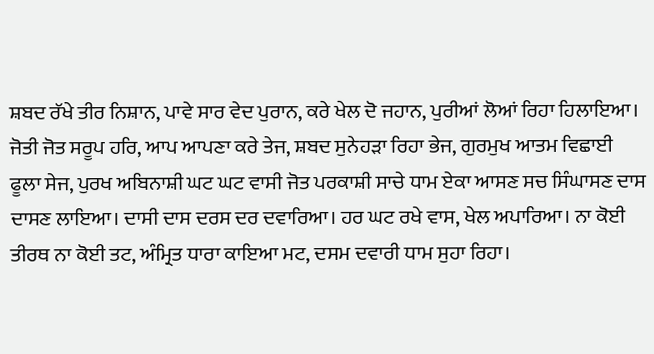ਸ਼ਬਦ ਰੱਖੇ ਤੀਰ ਨਿਸ਼ਾਨ, ਪਾਵੇ ਸਾਰ ਵੇਦ ਪੁਰਾਨ, ਕਰੇ ਖੇਲ ਦੋ ਜਹਾਨ, ਪੁਰੀਆਂ ਲੋਆਂ ਰਿਹਾ ਹਿਲਾਇਆ। ਜੋਤੀ ਜੋਤ ਸਰੂਪ ਹਰਿ, ਆਪ ਆਪਣਾ ਕਰੇ ਤੇਜ, ਸ਼ਬਦ ਸੁਨੇਹੜਾ ਰਿਹਾ ਭੇਜ, ਗੁਰਮੁਖ ਆਤਮ ਵਿਛਾਈ ਫੂਲਾ ਸੇਜ, ਪੁਰਖ ਅਬਿਨਾਸ਼ੀ ਘਟ ਘਟ ਵਾਸੀ ਜੋਤ ਪਰਕਾਸ਼ੀ ਸਾਚੇ ਧਾਮ ਏਕਾ ਆਸਣ ਸਚ ਸਿੰਘਾਸਣ ਦਾਸ ਦਾਸਣ ਲਾਇਆ। ਦਾਸੀ ਦਾਸ ਦਰਸ ਦਰ ਦਵਾਰਿਆ। ਹਰ ਘਟ ਰਖੇ ਵਾਸ, ਖੇਲ ਅਪਾਰਿਆ। ਨਾ ਕੋਈ ਤੀਰਥ ਨਾ ਕੋਈ ਤਟ, ਅੰਮ੍ਰਿਤ ਧਾਰਾ ਕਾਇਆ ਮਟ, ਦਸਮ ਦਵਾਰੀ ਧਾਮ ਸੁਹਾ ਰਿਹਾ।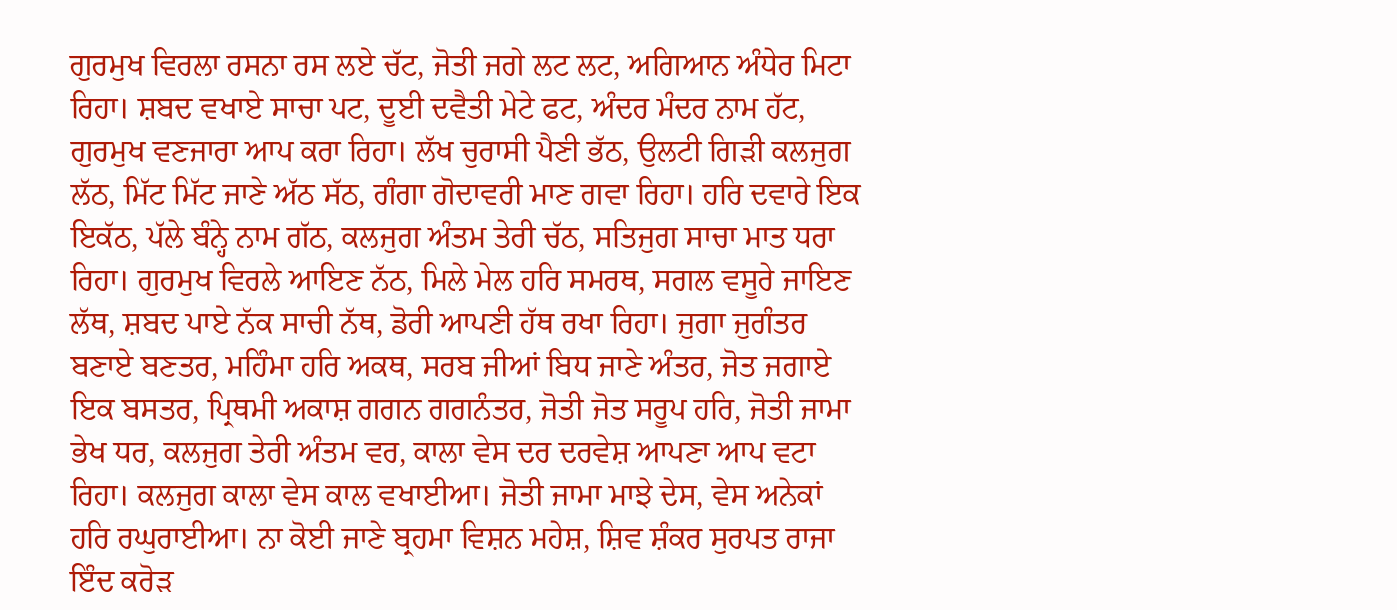ਗੁਰਮੁਖ ਵਿਰਲਾ ਰਸਨਾ ਰਸ ਲਏ ਚੱਟ, ਜੋਤੀ ਜਗੇ ਲਟ ਲਟ, ਅਗਿਆਨ ਅੰਧੇਰ ਮਿਟਾ ਰਿਹਾ। ਸ਼ਬਦ ਵਖਾਏ ਸਾਚਾ ਪਟ, ਦੂਈ ਦਵੈਤੀ ਮੇਟੇ ਫਟ, ਅੰਦਰ ਮੰਦਰ ਨਾਮ ਹੱਟ, ਗੁਰਮੁਖ ਵਣਜਾਰਾ ਆਪ ਕਰਾ ਰਿਹਾ। ਲੱਖ ਚੁਰਾਸੀ ਪੈਣੀ ਭੱਠ, ਉਲਟੀ ਗਿੜੀ ਕਲਜੁਗ ਲੱਠ, ਮਿੱਟ ਮਿੱਟ ਜਾਣੇ ਅੱਠ ਸੱਠ, ਗੰਗਾ ਗੋਦਾਵਰੀ ਮਾਣ ਗਵਾ ਰਿਹਾ। ਹਰਿ ਦਵਾਰੇ ਇਕ ਇਕੱਠ, ਪੱਲੇ ਬੰਨ੍ਹੇ ਨਾਮ ਗੱਠ, ਕਲਜੁਗ ਅੰਤਮ ਤੇਰੀ ਚੱਠ, ਸਤਿਜੁਗ ਸਾਚਾ ਮਾਤ ਧਰਾ ਰਿਹਾ। ਗੁਰਮੁਖ ਵਿਰਲੇ ਆਇਣ ਨੱਠ, ਮਿਲੇ ਮੇਲ ਹਰਿ ਸਮਰਥ, ਸਗਲ ਵਸੂਰੇ ਜਾਇਣ ਲੱਥ, ਸ਼ਬਦ ਪਾਏ ਨੱਕ ਸਾਚੀ ਨੱਥ, ਡੋਰੀ ਆਪਣੀ ਹੱਥ ਰਖਾ ਰਿਹਾ। ਜੁਗਾ ਜੁਗੰਤਰ ਬਣਾਏ ਬਣਤਰ, ਮਹਿੰਮਾ ਹਰਿ ਅਕਥ, ਸਰਬ ਜੀਆਂ ਬਿਧ ਜਾਣੇ ਅੰਤਰ, ਜੋਤ ਜਗਾਏ ਇਕ ਬਸਤਰ, ਪ੍ਰਿਥਮੀ ਅਕਾਸ਼ ਗਗਨ ਗਗਨੰਤਰ, ਜੋਤੀ ਜੋਤ ਸਰੂਪ ਹਰਿ, ਜੋਤੀ ਜਾਮਾ ਭੇਖ ਧਰ, ਕਲਜੁਗ ਤੇਰੀ ਅੰਤਮ ਵਰ, ਕਾਲਾ ਵੇਸ ਦਰ ਦਰਵੇਸ਼ ਆਪਣਾ ਆਪ ਵਟਾ ਰਿਹਾ। ਕਲਜੁਗ ਕਾਲਾ ਵੇਸ ਕਾਲ ਵਖਾਈਆ। ਜੋਤੀ ਜਾਮਾ ਮਾਝੇ ਦੇਸ, ਵੇਸ ਅਨੇਕਾਂ ਹਰਿ ਰਘੁਰਾਈਆ। ਨਾ ਕੋਈ ਜਾਣੇ ਬ੍ਰਹਮਾ ਵਿਸ਼ਨ ਮਹੇਸ਼, ਸ਼ਿਵ ਸ਼ੰਕਰ ਸੁਰਪਤ ਰਾਜਾ ਇੰਦ ਕਰੋੜ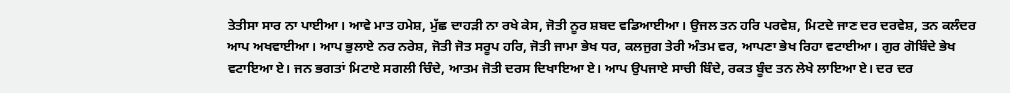ਤੇਤੀਸਾ ਸਾਰ ਨਾ ਪਾਈਆ। ਆਵੇ ਮਾਤ ਹਮੇਸ਼, ਮੁੱਛ ਦਾਹੜੀ ਨਾ ਰਖੇ ਕੇਸ, ਜੋਤੀ ਨੂਰ ਸ਼ਬਦ ਵਡਿਆਈਆ। ਉਜਲ ਤਨ ਹਰਿ ਪਰਵੇਸ਼, ਮਿਟਦੇ ਜਾਣ ਦਰ ਦਰਵੇਸ਼, ਤਨ ਕਲੰਦਰ ਆਪ ਅਖਵਾਈਆ। ਆਪ ਭੁਲਾਏ ਨਰ ਨਰੇਸ਼, ਜੋਤੀ ਜੋਤ ਸਰੂਪ ਹਰਿ, ਜੋਤੀ ਜਾਮਾ ਭੇਖ ਧਰ, ਕਲਜੁਗ ਤੇਰੀ ਅੰਤਮ ਵਰ, ਆਪਣਾ ਭੇਖ ਰਿਹਾ ਵਟਾਈਆ। ਗੁਰ ਗੋਬਿੰਦੇ ਭੇਖ ਵਟਾਇਆ ਏ। ਜਨ ਭਗਤਾਂ ਮਿਟਾਏ ਸਗਲੀ ਚਿੰਦੇ, ਆਤਮ ਜੋਤੀ ਦਰਸ ਦਿਖਾਇਆ ਏ। ਆਪ ਉਪਜਾਏ ਸਾਚੀ ਬਿੰਦੇ, ਰਕਤ ਬੂੰਦ ਤਨ ਲੇਖੇ ਲਾਇਆ ਏ। ਦਰ ਦਰ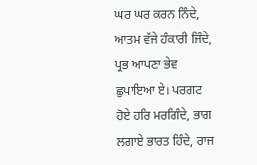ਘਰ ਘਰ ਕਰਨ ਨਿੰਦੇ, ਆਤਮ ਵੱਜੇ ਹੰਕਾਰੀ ਜਿੰਦੇ, ਪ੍ਰਭ ਆਪਣਾ ਭੇਵ ਛੁਪਾਇਆ ਏ। ਪਰਗਟ ਹੋਏ ਹਰਿ ਮਰਗਿੰਦੇ, ਭਾਗ ਲਗਾਏ ਭਾਰਤ ਹਿੰਦੇ, ਰਾਜ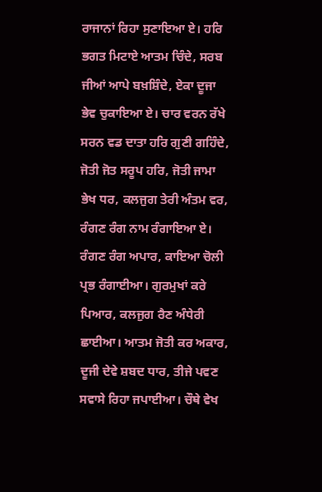ਰਾਜਾਨਾਂ ਰਿਹਾ ਸੁਣਾਇਆ ਏ। ਹਰਿ ਭਗਤ ਮਿਟਾਏ ਆਤਮ ਚਿੰਦੇ, ਸਰਬ ਜੀਆਂ ਆਪੇ ਬਖ਼ਸ਼ਿੰਦੇ, ਏਕਾ ਦੂਜਾ ਭੇਵ ਚੁਕਾਇਆ ਏ। ਚਾਰ ਵਰਨ ਰੱਖੇ ਸਰਨ ਵਡ ਦਾਤਾ ਹਰਿ ਗੁਣੀ ਗਹਿੰਦੇ, ਜੋਤੀ ਜੋਤ ਸਰੂਪ ਹਰਿ, ਜੋਤੀ ਜਾਮਾ ਭੇਖ ਧਰ, ਕਲਜੁਗ ਤੇਰੀ ਅੰਤਮ ਵਰ, ਰੰਗਣ ਰੰਗ ਨਾਮ ਰੰਗਾਇਆ ਏ। ਰੰਗਣ ਰੰਗ ਅਪਾਰ, ਕਾਇਆ ਚੋਲੀ ਪ੍ਰਭ ਰੰਗਾਈਆ। ਗੁਰਮੁਖਾਂ ਕਰੇ ਪਿਆਰ, ਕਲਜੁਗ ਰੈਣ ਅੰਧੇਰੀ ਛਾਈਆ। ਆਤਮ ਜੋਤੀ ਕਰ ਅਕਾਰ, ਦੂਜੀ ਦੇਵੇ ਸ਼ਬਦ ਧਾਰ, ਤੀਜੇ ਪਵਣ ਸਵਾਸੇ ਰਿਹਾ ਜਪਾਈਆ। ਚੌਥੇ ਵੇਖ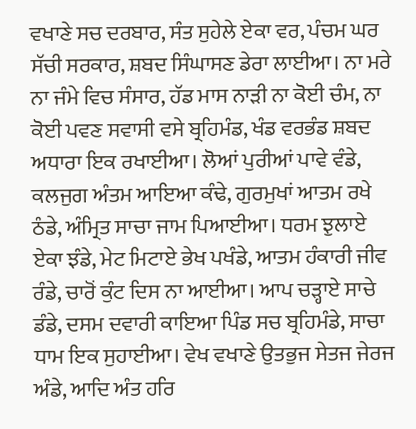ਵਖਾਣੇ ਸਚ ਦਰਬਾਰ, ਸੰਤ ਸੁਹੇਲੇ ਏਕਾ ਵਰ, ਪੰਚਮ ਘਰ ਸੱਚੀ ਸਰਕਾਰ, ਸ਼ਬਦ ਸਿੰਘਾਸਣ ਡੇਰਾ ਲਾਈਆ। ਨਾ ਮਰੇ ਨਾ ਜੰਮੇ ਵਿਚ ਸੰਸਾਰ, ਹੱਡ ਮਾਸ ਨਾੜੀ ਨਾ ਕੋਈ ਚੰਮ, ਨਾ ਕੋਈ ਪਵਣ ਸਵਾਸੀ ਵਸੇ ਬ੍ਰਹਿਮੰਡ, ਖੰਡ ਵਰਭੰਡ ਸ਼ਬਦ ਅਧਾਰਾ ਇਕ ਰਖਾਈਆ। ਲੋਆਂ ਪੁਰੀਆਂ ਪਾਵੇ ਵੰਡੇ, ਕਲਜੁਗ ਅੰਤਮ ਆਇਆ ਕੰਢੇ, ਗੁਰਮੁਖਾਂ ਆਤਮ ਰਖੇ ਠੰਡੇ, ਅੰਮ੍ਰਿਤ ਸਾਚਾ ਜਾਮ ਪਿਆਈਆ। ਧਰਮ ਝੁਲਾਏ ਏਕਾ ਝੰਡੇ, ਮੇਟ ਮਿਟਾਏ ਭੇਖ ਪਖੰਡੇ, ਆਤਮ ਹੰਕਾਰੀ ਜੀਵ ਰੰਡੇ, ਚਾਰੋਂ ਕੁੰਟ ਦਿਸ ਨਾ ਆਈਆ। ਆਪ ਚੜ੍ਹਾਏ ਸਾਚੇ ਡੰਡੇ, ਦਸਮ ਦਵਾਰੀ ਕਾਇਆ ਪਿੰਡ ਸਚ ਬ੍ਰਹਿਮੰਡੇ, ਸਾਚਾ ਧਾਮ ਇਕ ਸੁਹਾਈਆ। ਵੇਖ ਵਖਾਣੇ ਉਤਭੁਜ ਸੇਤਜ ਜੇਰਜ ਅੰਡੇ, ਆਦਿ ਅੰਤ ਹਰਿ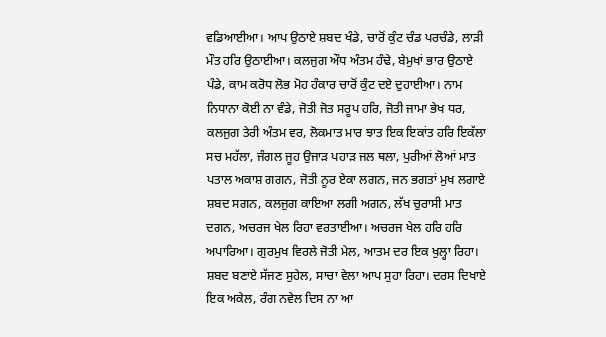ਵਡਿਆਈਆ। ਆਪ ਉਠਾਏ ਸ਼ਬਦ ਖੰਡੇ, ਚਾਰੋਂ ਕੁੰਟ ਚੰਡ ਪਰਚੰਡੇ, ਲਾੜੀ ਮੌਤ ਹਰਿ ਉਠਾਈਆ। ਕਲਜੁਗ ਔਧ ਅੰਤਮ ਹੰਢੇ, ਬੇਮੁਖਾਂ ਭਾਰ ਉਠਾਏ ਪੰਡੇ, ਕਾਮ ਕਰੋਧ ਲੋਭ ਮੋਹ ਹੰਕਾਰ ਚਾਰੋਂ ਕੁੰਟ ਦਏ ਦੁਹਾਈਆ। ਨਾਮ ਨਿਧਾਨਾ ਕੋਈ ਨਾ ਵੰਡੇ, ਜੋਤੀ ਜੋਤ ਸਰੂਪ ਹਰਿ, ਜੋਤੀ ਜਾਮਾ ਭੇਖ ਧਰ, ਕਲਜੁਗ ਤੇਰੀ ਅੰਤਮ ਵਰ, ਲੋਕਮਾਤ ਮਾਰ ਝਾਤ ਇਕ ਇਕਾਂਤ ਹਰਿ ਇਕੱਲਾ ਸਚ ਮਹੱਲਾ, ਜੰਗਲ ਜੂਹ ਉਜਾੜ ਪਹਾੜ ਜਲ ਥਲਾ, ਪੁਰੀਆਂ ਲੋਆਂ ਮਾਤ ਪਤਾਲ ਅਕਾਸ਼ ਗਗਨ, ਜੋਤੀ ਨੂਰ ਏਕਾ ਲਗਨ, ਜਨ ਭਗਤਾਂ ਮੁਖ ਲਗਾਏ ਸ਼ਬਦ ਸਗਨ, ਕਲਜੁਗ ਕਾਇਆ ਲਗੀ ਅਗਨ, ਲੱਖ ਚੁਰਾਸੀ ਮਾਤ ਦਗਨ, ਅਚਰਜ ਖੇਲ ਰਿਹਾ ਵਰਤਾਈਆ। ਅਚਰਜ ਖੇਲ ਹਰਿ ਹਰਿ ਅਪਾਰਿਆ। ਗੁਰਮੁਖ ਵਿਰਲੇ ਜੋਤੀ ਮੇਲ, ਆਤਮ ਦਰ ਇਕ ਖੁਲ੍ਹਾ ਰਿਹਾ। ਸ਼ਬਦ ਬਣਾਏ ਸੱਜਣ ਸੁਹੇਲ, ਸਾਚਾ ਵੇਲਾ ਆਪ ਸੁਹਾ ਰਿਹਾ। ਦਰਸ ਦਿਖਾਏ ਇਕ ਅਕੇਲ, ਰੰਗ ਨਵੇਲ ਦਿਸ ਨਾ ਆ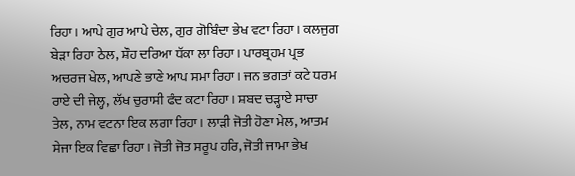ਰਿਹਾ। ਆਪੇ ਗੁਰ ਆਪੇ ਚੇਲ, ਗੁਰ ਗੋਬਿੰਦਾ ਭੇਖ ਵਟਾ ਰਿਹਾ। ਕਲਜੁਗ ਬੇੜਾ ਰਿਹਾ ਠੇਲ, ਸ਼ੌਹ ਦਰਿਆ ਧੱਕਾ ਲਾ ਰਿਹਾ। ਪਾਰਬ੍ਰਹਮ ਪ੍ਰਭ ਅਚਰਜ ਖੇਲ, ਆਪਣੇ ਭਾਣੇ ਆਪ ਸਮਾ ਰਿਹਾ। ਜਨ ਭਗਤਾਂ ਕਟੇ ਧਰਮ ਰਾਏ ਦੀ ਜੇਲ੍ਹ, ਲੱਖ ਚੁਰਾਸੀ ਫੰਦ ਕਟਾ ਰਿਹਾ। ਸ਼ਬਦ ਚੜ੍ਹਾਏ ਸਾਚਾ ਤੇਲ, ਨਾਮ ਵਟਨਾ ਇਕ ਲਗਾ ਰਿਹਾ। ਲਾੜੀ ਜੋਤੀ ਹੋਣਾ ਮੇਲ, ਆਤਮ ਸੇਜਾ ਇਕ ਵਿਛਾ ਰਿਹਾ। ਜੋਤੀ ਜੋਤ ਸਰੂਪ ਹਰਿ, ਜੋਤੀ ਜਾਮਾ ਭੇਖ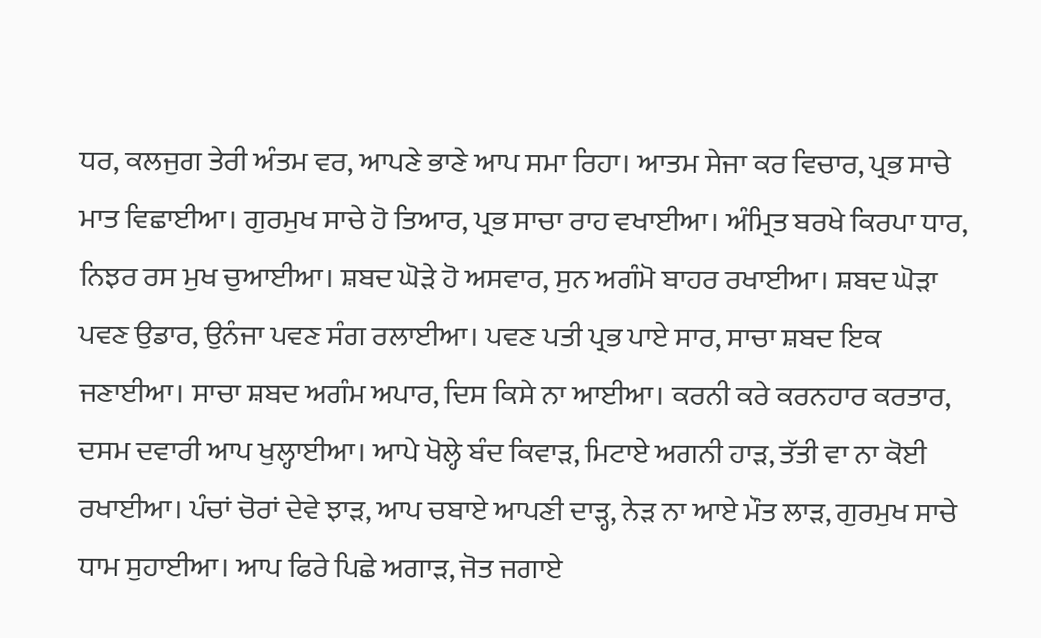ਧਰ, ਕਲਜੁਗ ਤੇਰੀ ਅੰਤਮ ਵਰ, ਆਪਣੇ ਭਾਣੇ ਆਪ ਸਮਾ ਰਿਹਾ। ਆਤਮ ਸੇਜਾ ਕਰ ਵਿਚਾਰ, ਪ੍ਰਭ ਸਾਚੇ ਮਾਤ ਵਿਛਾਈਆ। ਗੁਰਮੁਖ ਸਾਚੇ ਹੋ ਤਿਆਰ, ਪ੍ਰਭ ਸਾਚਾ ਰਾਹ ਵਖਾਈਆ। ਅੰਮ੍ਰਿਤ ਬਰਖੇ ਕਿਰਪਾ ਧਾਰ, ਨਿਝਰ ਰਸ ਮੁਖ ਚੁਆਈਆ। ਸ਼ਬਦ ਘੋੜੇ ਹੋ ਅਸਵਾਰ, ਸੁਨ ਅਗੰਮੋ ਬਾਹਰ ਰਖਾਈਆ। ਸ਼ਬਦ ਘੋੜਾ ਪਵਣ ਉਡਾਰ, ਉਨੰਜਾ ਪਵਣ ਸੰਗ ਰਲਾਈਆ। ਪਵਣ ਪਤੀ ਪ੍ਰਭ ਪਾਏ ਸਾਰ, ਸਾਚਾ ਸ਼ਬਦ ਇਕ ਜਣਾਈਆ। ਸਾਚਾ ਸ਼ਬਦ ਅਗੰਮ ਅਪਾਰ, ਦਿਸ ਕਿਸੇ ਨਾ ਆਈਆ। ਕਰਨੀ ਕਰੇ ਕਰਨਹਾਰ ਕਰਤਾਰ, ਦਸਮ ਦਵਾਰੀ ਆਪ ਖੁਲ੍ਹਾਈਆ। ਆਪੇ ਖੋਲ੍ਹੇ ਬੰਦ ਕਿਵਾੜ, ਮਿਟਾਏ ਅਗਨੀ ਹਾੜ, ਤੱਤੀ ਵਾ ਨਾ ਕੋਈ ਰਖਾਈਆ। ਪੰਚਾਂ ਚੋਰਾਂ ਦੇਵੇ ਝਾੜ, ਆਪ ਚਬਾਏ ਆਪਣੀ ਦਾੜ੍ਹ, ਨੇੜ ਨਾ ਆਏ ਮੌਤ ਲਾੜ, ਗੁਰਮੁਖ ਸਾਚੇ ਧਾਮ ਸੁਹਾਈਆ। ਆਪ ਫਿਰੇ ਪਿਛੇ ਅਗਾੜ, ਜੋਤ ਜਗਾਏ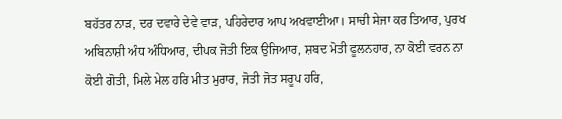ਬਹੱਤਰ ਨਾੜ, ਦਰ ਦਵਾਰੇ ਦੇਵੇ ਵਾੜ, ਪਹਿਰੇਦਾਰ ਆਪ ਅਖਵਾਈਆ। ਸਾਚੀ ਸੇਜਾ ਕਰ ਤਿਆਰ, ਪੁਰਖ ਅਬਿਨਾਸ਼ੀ ਅੰਧ ਅੰਧਿਆਰ, ਦੀਪਕ ਜੋਤੀ ਇਕ ਉਜਿਆਰ, ਸ਼ਬਦ ਮੋਤੀ ਫੂਲਨਹਾਰ, ਨਾ ਕੋਈ ਵਰਨ ਨਾ ਕੋਈ ਗੋਤੀ, ਮਿਲੇ ਮੇਲ ਹਰਿ ਮੀਤ ਮੁਰਾਰ, ਜੋਤੀ ਜੋਤ ਸਰੂਪ ਹਰਿ,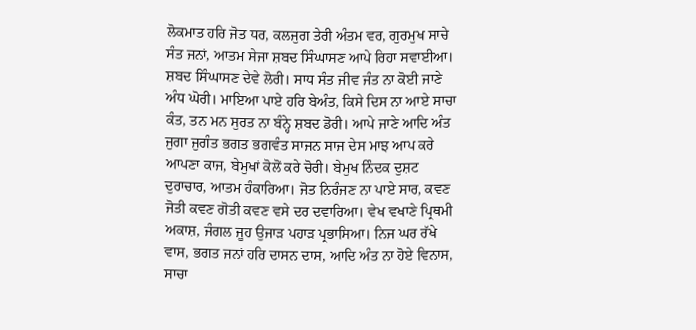ਲੋਕਮਾਤ ਹਰਿ ਜੋਤ ਧਰ, ਕਲਜੁਗ ਤੇਰੀ ਅੰਤਮ ਵਰ, ਗੁਰਮੁਖ ਸਾਚੇ ਸੰਤ ਜਨਾਂ, ਆਤਮ ਸੇਜਾ ਸ਼ਬਦ ਸਿੰਘਾਸਣ ਆਪੇ ਰਿਹਾ ਸਵਾਈਆ। ਸ਼ਬਦ ਸਿੰਘਾਸਣ ਦੇਵੇ ਲੋਰੀ। ਸਾਧ ਸੰਤ ਜੀਵ ਜੰਤ ਨਾ ਕੋਈ ਜਾਣੇ ਅੰਧ ਘੋਰੀ। ਮਾਇਆ ਪਾਏ ਹਰਿ ਬੇਅੰਤ, ਕਿਸੇ ਦਿਸ ਨਾ ਆਏ ਸਾਚਾ ਕੰਤ, ਤਨ ਮਨ ਸੁਰਤ ਨਾ ਬੰਨ੍ਹੇ ਸ਼ਬਦ ਡੋਰੀ। ਆਪੇ ਜਾਣੇ ਆਦਿ ਅੰਤ ਜੁਗਾ ਜੁਗੰਤ ਭਗਤ ਭਗਵੰਤ ਸਾਜਨ ਸਾਜ ਦੇਸ ਮਾਝ ਆਪ ਕਰੇ ਆਪਣਾ ਕਾਜ, ਬੇਮੁਖਾਂ ਕੋਲੋਂ ਕਰੇ ਚੋਰੀ। ਬੇਮੁਖ ਨਿੰਦਕ ਦੁਸ਼ਟ ਦੁਰਾਚਾਰ, ਆਤਮ ਹੰਕਾਰਿਆ। ਜੋਤ ਨਿਰੰਜਣ ਨਾ ਪਾਏ ਸਾਰ, ਕਵਣ ਜੋਤੀ ਕਵਣ ਗੋਤੀ ਕਵਣ ਵਸੇ ਦਰ ਦਵਾਰਿਆ। ਵੇਖ ਵਖਾਣੇ ਪ੍ਰਿਥਮੀ ਅਕਾਸ਼, ਜੰਗਲ ਜੂਹ ਉਜਾੜ ਪਹਾੜ ਪ੍ਰਭਾਸਿਆ। ਨਿਜ ਘਰ ਰੱਖੇ ਵਾਸ, ਭਗਤ ਜਨਾਂ ਹਰਿ ਦਾਸਨ ਦਾਸ, ਆਦਿ ਅੰਤ ਨਾ ਹੋਏ ਵਿਨਾਸ, ਸਾਚਾ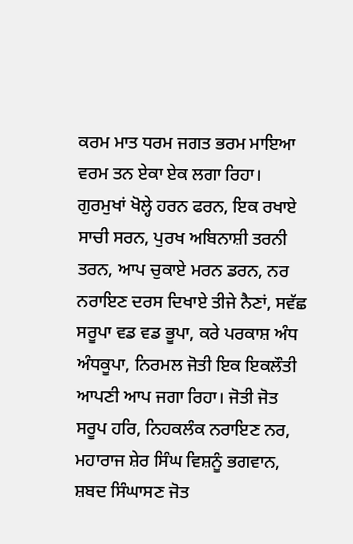ਕਰਮ ਮਾਤ ਧਰਮ ਜਗਤ ਭਰਮ ਮਾਇਆ ਵਰਮ ਤਨ ਏਕਾ ਏਕ ਲਗਾ ਰਿਹਾ। ਗੁਰਮੁਖਾਂ ਖੋਲ੍ਹੇ ਹਰਨ ਫਰਨ, ਇਕ ਰਖਾਏ ਸਾਚੀ ਸਰਨ, ਪੁਰਖ ਅਬਿਨਾਸ਼ੀ ਤਰਨੀ ਤਰਨ, ਆਪ ਚੁਕਾਏ ਮਰਨ ਡਰਨ, ਨਰ ਨਰਾਇਣ ਦਰਸ ਦਿਖਾਏ ਤੀਜੇ ਨੈਣਾਂ, ਸਵੱਛ ਸਰੂਪਾ ਵਡ ਵਡ ਭੂਪਾ, ਕਰੇ ਪਰਕਾਸ਼ ਅੰਧ ਅੰਧਕੂਪਾ, ਨਿਰਮਲ ਜੋਤੀ ਇਕ ਇਕਲੌਤੀ ਆਪਣੀ ਆਪ ਜਗਾ ਰਿਹਾ। ਜੋਤੀ ਜੋਤ ਸਰੂਪ ਹਰਿ, ਨਿਹਕਲੰਕ ਨਰਾਇਣ ਨਰ, ਮਹਾਰਾਜ ਸ਼ੇਰ ਸਿੰਘ ਵਿਸ਼ਨੂੰ ਭਗਵਾਨ, ਸ਼ਬਦ ਸਿੰਘਾਸਣ ਜੋਤ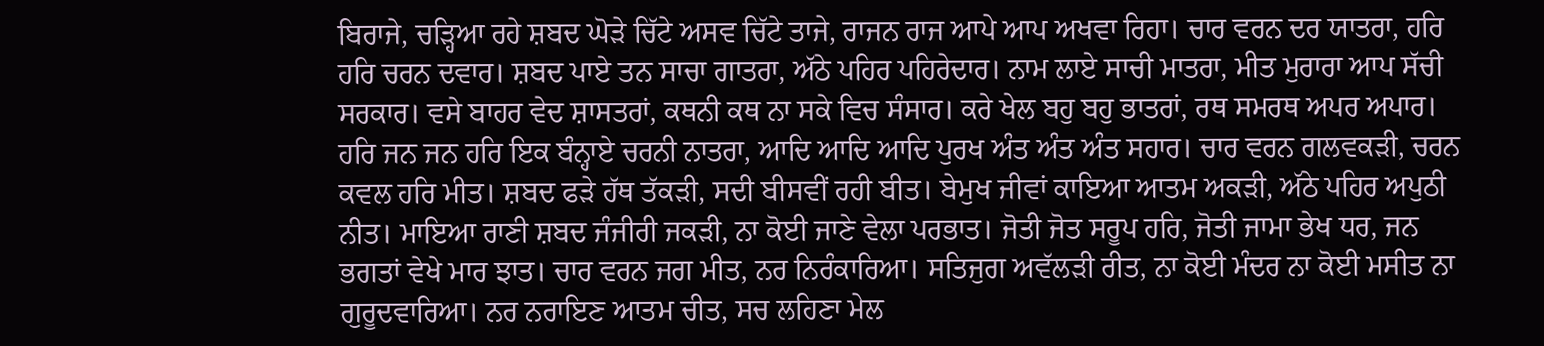ਬਿਰਾਜੇ, ਚੜ੍ਹਿਆ ਰਹੇ ਸ਼ਬਦ ਘੋੜੇ ਚਿੱਟੇ ਅਸਵ ਚਿੱਟੇ ਤਾਜੇ, ਰਾਜਨ ਰਾਜ ਆਪੇ ਆਪ ਅਖਵਾ ਰਿਹਾ। ਚਾਰ ਵਰਨ ਦਰ ਯਾਤਰਾ, ਹਰਿ ਹਰਿ ਚਰਨ ਦਵਾਰ। ਸ਼ਬਦ ਪਾਏ ਤਨ ਸਾਚਾ ਗਾਤਰਾ, ਅੱਠੇ ਪਹਿਰ ਪਹਿਰੇਦਾਰ। ਨਾਮ ਲਾਏ ਸਾਚੀ ਮਾਤਰਾ, ਮੀਤ ਮੁਰਾਰਾ ਆਪ ਸੱਚੀ ਸਰਕਾਰ। ਵਸੇ ਬਾਹਰ ਵੇਦ ਸ਼ਾਸਤਰਾਂ, ਕਥਨੀ ਕਥ ਨਾ ਸਕੇ ਵਿਚ ਸੰਸਾਰ। ਕਰੇ ਖੇਲ ਬਹੁ ਬਹੁ ਭਾਤਰਾਂ, ਰਥ ਸਮਰਥ ਅਪਰ ਅਪਾਰ। ਹਰਿ ਜਨ ਜਨ ਹਰਿ ਇਕ ਬੰਨ੍ਹਾਏ ਚਰਨੀ ਨਾਤਰਾ, ਆਦਿ ਆਦਿ ਆਦਿ ਪੁਰਖ ਅੰਤ ਅੰਤ ਅੰਤ ਸਹਾਰ। ਚਾਰ ਵਰਨ ਗਲਵਕੜੀ, ਚਰਨ ਕਵਲ ਹਰਿ ਮੀਤ। ਸ਼ਬਦ ਫੜੇ ਹੱਥ ਤੱਕੜੀ, ਸਦੀ ਬੀਸਵੀਂ ਰਹੀ ਬੀਤ। ਬੇਮੁਖ ਜੀਵਾਂ ਕਾਇਆ ਆਤਮ ਅਕੜੀ, ਅੱਠੇ ਪਹਿਰ ਅਪੁਠੀ ਨੀਤ। ਮਾਇਆ ਰਾਣੀ ਸ਼ਬਦ ਜੰਜੀਰੀ ਜਕੜੀ, ਨਾ ਕੋਈ ਜਾਣੇ ਵੇਲਾ ਪਰਭਾਤ। ਜੋਤੀ ਜੋਤ ਸਰੂਪ ਹਰਿ, ਜੋਤੀ ਜਾਮਾ ਭੇਖ ਧਰ, ਜਨ ਭਗਤਾਂ ਵੇਖੇ ਮਾਰ ਝਾਤ। ਚਾਰ ਵਰਨ ਜਗ ਮੀਤ, ਨਰ ਨਿਰੰਕਾਰਿਆ। ਸਤਿਜੁਗ ਅਵੱਲੜੀ ਰੀਤ, ਨਾ ਕੋਈ ਮੰਦਰ ਨਾ ਕੋਈ ਮਸੀਤ ਨਾ ਗੁਰੂਦਵਾਰਿਆ। ਨਰ ਨਰਾਇਣ ਆਤਮ ਚੀਤ, ਸਚ ਲਹਿਣਾ ਮੇਲ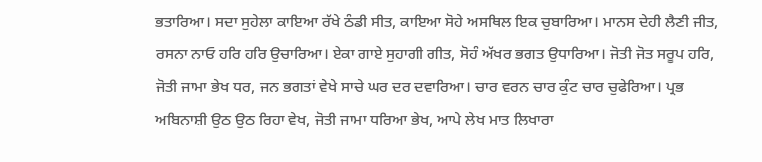ਭਤਾਰਿਆ। ਸਦਾ ਸੁਹੇਲਾ ਕਾਇਆ ਰੱਖੇ ਠੰਡੀ ਸੀਤ, ਕਾਇਆ ਸੋਹੇ ਅਸਥਿਲ ਇਕ ਚੁਬਾਰਿਆ। ਮਾਨਸ ਦੇਹੀ ਲੈਣੀ ਜੀਤ, ਰਸਨਾ ਨਾਓ ਹਰਿ ਹਰਿ ਉਚਾਰਿਆ। ਏਕਾ ਗਾਏ ਸੁਹਾਗੀ ਗੀਤ, ਸੋਹੰ ਅੱਖਰ ਭਗਤ ਉਧਾਰਿਆ। ਜੋਤੀ ਜੋਤ ਸਰੂਪ ਹਰਿ, ਜੋਤੀ ਜਾਮਾ ਭੇਖ ਧਰ, ਜਨ ਭਗਤਾਂ ਵੇਖੇ ਸਾਚੇ ਘਰ ਦਰ ਦਵਾਰਿਆ। ਚਾਰ ਵਰਨ ਚਾਰ ਕੁੰਟ ਚਾਰ ਚੁਫੇਰਿਆ। ਪ੍ਰਭ ਅਬਿਨਾਸ਼ੀ ਉਠ ਉਠ ਰਿਹਾ ਵੇਖ, ਜੋਤੀ ਜਾਮਾ ਧਰਿਆ ਭੇਖ, ਆਪੇ ਲੇਖ ਮਾਤ ਲਿਖਾਰਾ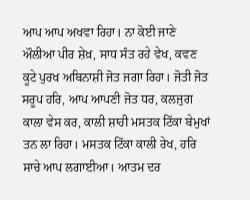ਆਪ ਆਪ ਅਖਵਾ ਰਿਹਾ। ਨਾ ਕੋਈ ਜਾਣੇ ਔਲੀਆ ਪੀਰ ਸ਼ੇਖ਼, ਸਾਧ ਸੰਤ ਰਹੇ ਵੇਖ, ਕਵਣ ਕੂਟੇ ਪੁਰਖ ਅਬਿਨਾਸ਼ੀ ਜੋਤ ਜਗਾ ਰਿਹਾ। ਜੋਤੀ ਜੋਤ ਸਰੂਪ ਹਰਿ, ਆਪ ਆਪਣੀ ਜੋਤ ਧਰ, ਕਲਜੁਗ ਕਾਲਾ ਵੇਸ ਕਰ, ਕਾਲੀ ਸ਼ਾਹੀ ਮਸਤਕ ਟਿੱਕਾ ਬੇਮੁਖਾਂ ਤਨ ਲਾ ਰਿਹਾ। ਮਸਤਕ ਟਿੱਕਾ ਕਾਲੀ ਰੇਖ, ਹਰਿ ਸਾਚੇ ਆਪ ਲਗਾਈਆ। ਆਤਮ ਦਰ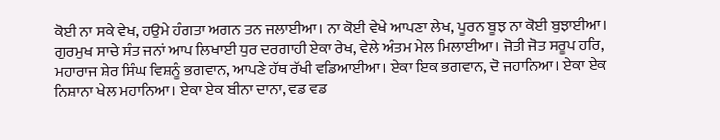ਕੋਈ ਨਾ ਸਕੇ ਵੇਖ, ਹਉਮੇ ਹੰਗਤਾ ਅਗਨ ਤਨ ਜਲਾਈਆ। ਨਾ ਕੋਈ ਵੇਖੇ ਆਪਣਾ ਲੇਖ, ਪੂਰਨ ਬੂਝ ਨਾ ਕੋਈ ਬੁਝਾਈਆ। ਗੁਰਮੁਖ ਸਾਚੇ ਸੰਤ ਜਨਾਂ ਆਪ ਲਿਖਾਈ ਧੁਰ ਦਰਗਾਹੀ ਏਕਾ ਰੇਖ, ਵੇਲੇ ਅੰਤਮ ਮੇਲ ਮਿਲਾਈਆ। ਜੋਤੀ ਜੋਤ ਸਰੂਪ ਹਰਿ, ਮਹਾਰਾਜ ਸ਼ੇਰ ਸਿੰਘ ਵਿਸ਼ਨੂੰ ਭਗਵਾਨ, ਆਪਣੇ ਹੱਥ ਰੱਖੀ ਵਡਿਆਈਆ। ਏਕਾ ਇਕ ਭਗਵਾਨ, ਦੋ ਜਹਾਨਿਆ। ਏਕਾ ਏਕ ਨਿਸ਼ਾਨਾ ਖੇਲ ਮਹਾਨਿਆ। ਏਕਾ ਏਕ ਬੀਨਾ ਦਾਨਾ, ਵਡ ਵਡ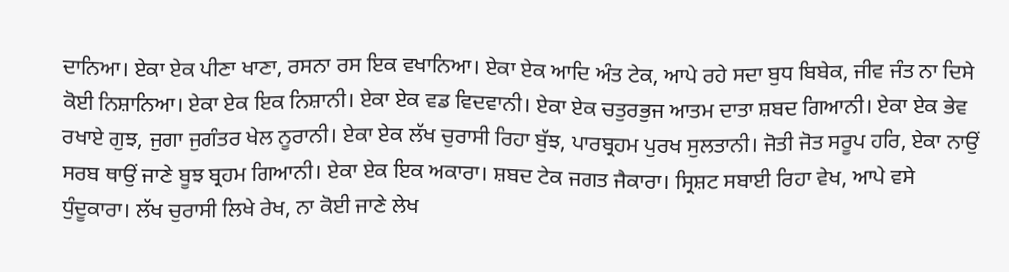ਦਾਨਿਆ। ਏਕਾ ਏਕ ਪੀਣਾ ਖਾਣਾ, ਰਸਨਾ ਰਸ ਇਕ ਵਖਾਨਿਆ। ਏਕਾ ਏਕ ਆਦਿ ਅੰਤ ਟੇਕ, ਆਪੇ ਰਹੇ ਸਦਾ ਬੁਧ ਬਿਬੇਕ, ਜੀਵ ਜੰਤ ਨਾ ਦਿਸੇ ਕੋਈ ਨਿਸ਼ਾਨਿਆ। ਏਕਾ ਏਕ ਇਕ ਨਿਸ਼ਾਨੀ। ਏਕਾ ਏਕ ਵਡ ਵਿਦਵਾਨੀ। ਏਕਾ ਏਕ ਚਤੁਰਭੁਜ ਆਤਮ ਦਾਤਾ ਸ਼ਬਦ ਗਿਆਨੀ। ਏਕਾ ਏਕ ਭੇਵ ਰਖਾਏ ਗੁਝ, ਜੁਗਾ ਜੁਗੰਤਰ ਖੇਲ ਨੂਰਾਨੀ। ਏਕਾ ਏਕ ਲੱਖ ਚੁਰਾਸੀ ਰਿਹਾ ਬੁੱਝ, ਪਾਰਬ੍ਰਹਮ ਪੁਰਖ ਸੁਲਤਾਨੀ। ਜੋਤੀ ਜੋਤ ਸਰੂਪ ਹਰਿ, ਏਕਾ ਨਾਉਂ ਸਰਬ ਥਾਉਂ ਜਾਣੇ ਬੂਝ ਬ੍ਰਹਮ ਗਿਆਨੀ। ਏਕਾ ਏਕ ਇਕ ਅਕਾਰਾ। ਸ਼ਬਦ ਟੇਕ ਜਗਤ ਜੈਕਾਰਾ। ਸ੍ਰਿਸ਼ਟ ਸਬਾਈ ਰਿਹਾ ਵੇਖ, ਆਪੇ ਵਸੇ ਧੁੰਦੂਕਾਰਾ। ਲੱਖ ਚੁਰਾਸੀ ਲਿਖੇ ਰੇਖ, ਨਾ ਕੋਈ ਜਾਣੇ ਲੇਖ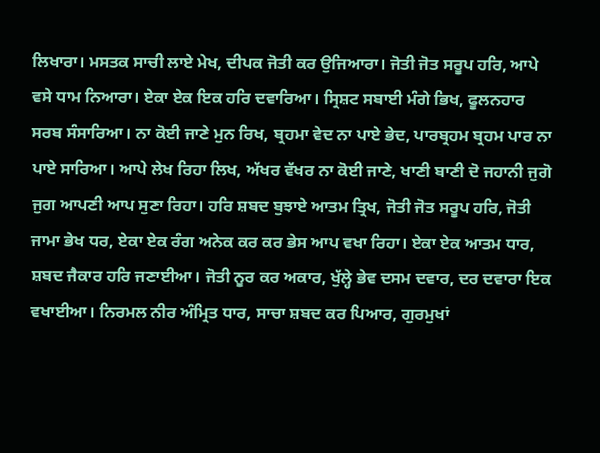ਲਿਖਾਰਾ। ਮਸਤਕ ਸਾਚੀ ਲਾਏ ਮੇਖ, ਦੀਪਕ ਜੋਤੀ ਕਰ ਉਜਿਆਰਾ। ਜੋਤੀ ਜੋਤ ਸਰੂਪ ਹਰਿ, ਆਪੇ ਵਸੇ ਧਾਮ ਨਿਆਰਾ। ਏਕਾ ਏਕ ਇਕ ਹਰਿ ਦਵਾਰਿਆ। ਸ੍ਰਿਸ਼ਟ ਸਬਾਈ ਮੰਗੇ ਭਿਖ, ਫੂਲਨਹਾਰ ਸਰਬ ਸੰਸਾਰਿਆ। ਨਾ ਕੋਈ ਜਾਣੇ ਮੁਨ ਰਿਖ, ਬ੍ਰਹਮਾ ਵੇਦ ਨਾ ਪਾਏ ਭੇਦ, ਪਾਰਬ੍ਰਹਮ ਬ੍ਰਹਮ ਪਾਰ ਨਾ ਪਾਏ ਸਾਰਿਆ। ਆਪੇ ਲੇਖ ਰਿਹਾ ਲਿਖ, ਅੱਖਰ ਵੱਖਰ ਨਾ ਕੋਈ ਜਾਣੇ, ਖਾਣੀ ਬਾਣੀ ਦੋ ਜਹਾਨੀ ਜੁਗੋ ਜੁਗ ਆਪਣੀ ਆਪ ਸੁਣਾ ਰਿਹਾ। ਹਰਿ ਸ਼ਬਦ ਬੁਝਾਏ ਆਤਮ ਤ੍ਰਿਖ, ਜੋਤੀ ਜੋਤ ਸਰੂਪ ਹਰਿ, ਜੋਤੀ ਜਾਮਾ ਭੇਖ ਧਰ, ਏਕਾ ਏਕ ਰੰਗ ਅਨੇਕ ਕਰ ਕਰ ਭੇਸ ਆਪ ਵਖਾ ਰਿਹਾ। ਏਕਾ ਏਕ ਆਤਮ ਧਾਰ, ਸ਼ਬਦ ਜੈਕਾਰ ਹਰਿ ਜਣਾਈਆ। ਜੋਤੀ ਨੂਰ ਕਰ ਅਕਾਰ, ਖੁੱਲ੍ਹੇ ਭੇਵ ਦਸਮ ਦਵਾਰ, ਦਰ ਦਵਾਰਾ ਇਕ ਵਖਾਈਆ। ਨਿਰਮਲ ਨੀਰ ਅੰਮ੍ਰਿਤ ਧਾਰ, ਸਾਚਾ ਸ਼ਬਦ ਕਰ ਪਿਆਰ, ਗੁਰਮੁਖਾਂ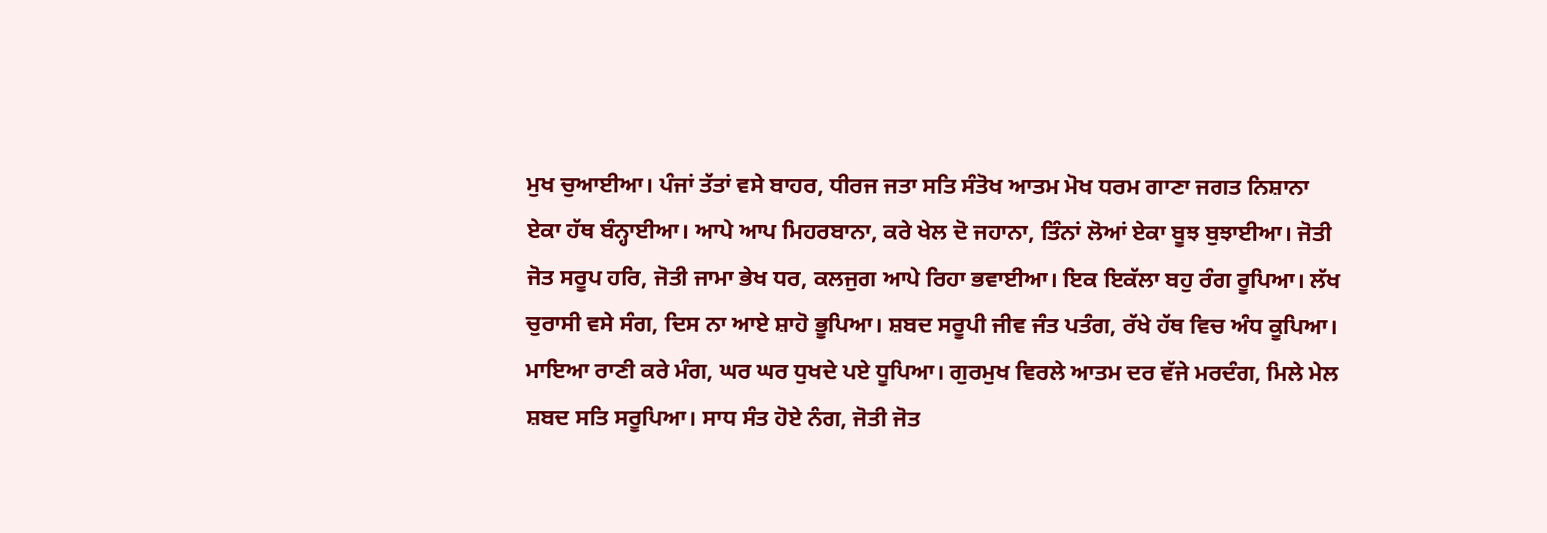ਮੁਖ ਚੁਆਈਆ। ਪੰਜਾਂ ਤੱਤਾਂ ਵਸੇ ਬਾਹਰ, ਧੀਰਜ ਜਤਾ ਸਤਿ ਸੰਤੋਖ ਆਤਮ ਮੋਖ ਧਰਮ ਗਾਣਾ ਜਗਤ ਨਿਸ਼ਾਨਾ ਏਕਾ ਹੱਥ ਬੰਨ੍ਹਾਈਆ। ਆਪੇ ਆਪ ਮਿਹਰਬਾਨਾ, ਕਰੇ ਖੇਲ ਦੋ ਜਹਾਨਾ, ਤਿੰਨਾਂ ਲੋਆਂ ਏਕਾ ਬੂਝ ਬੁਝਾਈਆ। ਜੋਤੀ ਜੋਤ ਸਰੂਪ ਹਰਿ, ਜੋਤੀ ਜਾਮਾ ਭੇਖ ਧਰ, ਕਲਜੁਗ ਆਪੇ ਰਿਹਾ ਭਵਾਈਆ। ਇਕ ਇਕੱਲਾ ਬਹੁ ਰੰਗ ਰੂਪਿਆ। ਲੱਖ ਚੁਰਾਸੀ ਵਸੇ ਸੰਗ, ਦਿਸ ਨਾ ਆਏ ਸ਼ਾਹੋ ਭੂਪਿਆ। ਸ਼ਬਦ ਸਰੂਪੀ ਜੀਵ ਜੰਤ ਪਤੰਗ, ਰੱਖੇ ਹੱਥ ਵਿਚ ਅੰਧ ਕੂਪਿਆ। ਮਾਇਆ ਰਾਣੀ ਕਰੇ ਮੰਗ, ਘਰ ਘਰ ਧੁਖਦੇ ਪਏ ਧੂਪਿਆ। ਗੁਰਮੁਖ ਵਿਰਲੇ ਆਤਮ ਦਰ ਵੱਜੇ ਮਰਦੰਗ, ਮਿਲੇ ਮੇਲ ਸ਼ਬਦ ਸਤਿ ਸਰੂਪਿਆ। ਸਾਧ ਸੰਤ ਹੋਏ ਨੰਗ, ਜੋਤੀ ਜੋਤ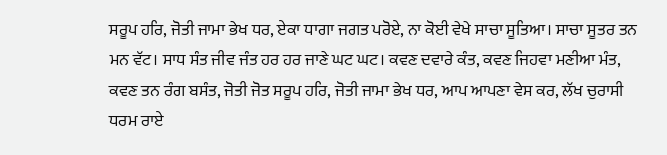ਸਰੂਪ ਹਰਿ, ਜੋਤੀ ਜਾਮਾ ਭੇਖ ਧਰ, ਏਕਾ ਧਾਗਾ ਜਗਤ ਪਰੋਏ, ਨਾ ਕੋਈ ਵੇਖੇ ਸਾਚਾ ਸੂਤਿਆ। ਸਾਚਾ ਸੂਤਰ ਤਨ ਮਨ ਵੱਟ। ਸਾਧ ਸੰਤ ਜੀਵ ਜੰਤ ਹਰ ਹਰ ਜਾਣੇ ਘਟ ਘਟ। ਕਵਣ ਦਵਾਰੇ ਕੰਤ, ਕਵਣ ਜਿਹਵਾ ਮਣੀਆ ਮੰਤ, ਕਵਣ ਤਨ ਰੰਗ ਬਸੰਤ, ਜੋਤੀ ਜੋਤ ਸਰੂਪ ਹਰਿ, ਜੋਤੀ ਜਾਮਾ ਭੇਖ ਧਰ, ਆਪ ਆਪਣਾ ਵੇਸ ਕਰ, ਲੱਖ ਚੁਰਾਸੀ ਧਰਮ ਰਾਏ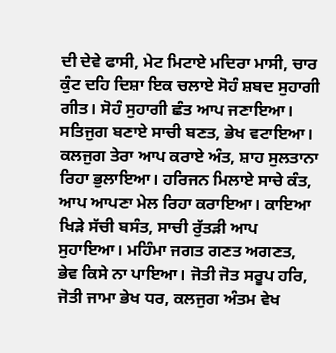ਦੀ ਦੇਵੇ ਫਾਸੀ, ਮੇਟ ਮਿਟਾਏ ਮਦਿਰਾ ਮਾਸੀ, ਚਾਰ ਕੁੰਟ ਦਹਿ ਦਿਸ਼ਾ ਇਕ ਚਲਾਏ ਸੋਹੰ ਸ਼ਬਦ ਸੁਹਾਗੀ ਗੀਤ। ਸੋਹੰ ਸੁਹਾਗੀ ਛੰਤ ਆਪ ਜਣਾਇਆ। ਸਤਿਜੁਗ ਬਣਾਏ ਸਾਚੀ ਬਣਤ, ਭੇਖ ਵਟਾਇਆ। ਕਲਜੁਗ ਤੇਰਾ ਆਪ ਕਰਾਏ ਅੰਤ, ਸ਼ਾਹ ਸੁਲਤਾਨਾ ਰਿਹਾ ਭੁਲਾਇਆ। ਹਰਿਜਨ ਮਿਲਾਏ ਸਾਚੇ ਕੰਤ, ਆਪ ਆਪਣਾ ਮੇਲ ਰਿਹਾ ਕਰਾਇਆ। ਕਾਇਆ ਖਿੜੇ ਸੱਚੀ ਬਸੰਤ, ਸਾਚੀ ਰੁੱਤੜੀ ਆਪ ਸੁਹਾਇਆ। ਮਹਿੰਮਾ ਜਗਤ ਗਣਤ ਅਗਣਤ, ਭੇਵ ਕਿਸੇ ਨਾ ਪਾਇਆ। ਜੋਤੀ ਜੋਤ ਸਰੂਪ ਹਰਿ, ਜੋਤੀ ਜਾਮਾ ਭੇਖ ਧਰ, ਕਲਜੁਗ ਅੰਤਮ ਵੇਖ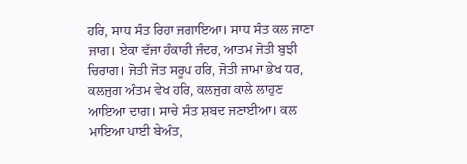ਹਰਿ, ਸਾਧ ਸੰਤ ਰਿਹਾ ਜਗਾਇਆ। ਸਾਧ ਸੰਤ ਕਲ ਜਾਣਾ ਜਾਗ। ਏਕਾ ਵੱਜਾ ਹੰਕਾਰੀ ਜੰਦਰ, ਆਤਮ ਜੋਤੀ ਬੁਝੀ ਚਿਰਾਗ। ਜੋਤੀ ਜੋਤ ਸਰੂਪ ਹਰਿ, ਜੋਤੀ ਜਾਮਾ ਭੇਖ ਧਰ, ਕਲਜੁਗ ਅੰਤਮ ਵੇਖ ਹਰਿ, ਕਲਜੁਗ ਕਾਲੇ ਲਾਹੁਣ ਆਇਆ ਦਾਗ। ਸਾਚੇ ਸੰਤ ਸ਼ਬਦ ਜਣਾਈਆ। ਕਲ ਮਾਇਆ ਪਾਈ ਬੇਅੰਤ,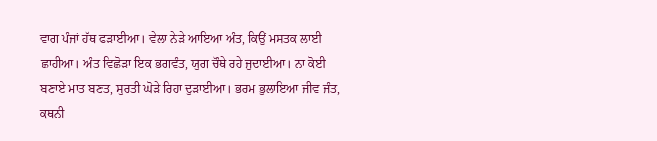ਵਾਗ ਪੰਜਾਂ ਹੱਥ ਫੜਾਈਆ। ਵੇਲਾ ਨੇੜੇ ਆਇਆ ਅੰਤ, ਕਿਉਂ ਮਸਤਕ ਲਾਈ ਛਾਹੀਆ। ਅੰਤ ਵਿਛੋੜਾ ਇਕ ਭਗਵੰਤ, ਯੁਗ ਚੌਥੇ ਰਹੇ ਜੁਦਾਈਆ। ਨਾ ਕੋਈ ਬਣਾਏ ਮਾਤ ਬਣਤ, ਸੁਰਤੀ ਘੋੜੇ ਰਿਹਾ ਦੁੜਾਈਆ। ਭਰਮ ਭੁਲਾਇਆ ਜੀਵ ਜੰਤ, ਕਥਨੀ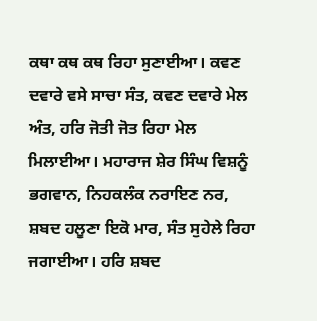ਕਥਾ ਕਥ ਕਥ ਰਿਹਾ ਸੁਣਾਈਆ। ਕਵਣ ਦਵਾਰੇ ਵਸੇ ਸਾਚਾ ਸੰਤ, ਕਵਣ ਦਵਾਰੇ ਮੇਲ ਅੰਤ, ਹਰਿ ਜੋਤੀ ਜੋਤ ਰਿਹਾ ਮੇਲ ਮਿਲਾਈਆ। ਮਹਾਰਾਜ ਸ਼ੇਰ ਸਿੰਘ ਵਿਸ਼ਨੂੰ ਭਗਵਾਨ, ਨਿਹਕਲੰਕ ਨਰਾਇਣ ਨਰ, ਸ਼ਬਦ ਹਲੂਣਾ ਇਕੋ ਮਾਰ, ਸੰਤ ਸੁਹੇਲੇ ਰਿਹਾ ਜਗਾਈਆ। ਹਰਿ ਸ਼ਬਦ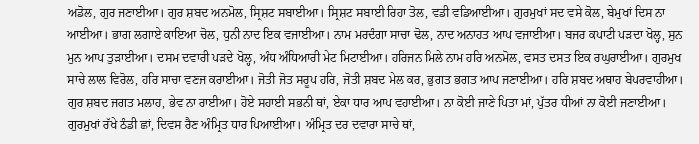ਅਡੋਲ, ਗੁਰ ਜਣਾਈਆ। ਗੁਰ ਸ਼ਬਦ ਅਨਮੋਲ, ਸ੍ਰਿਸ਼ਟ ਸਬਾਈਆ। ਸ੍ਰਿਸ਼ਟ ਸਬਾਈ ਰਿਹਾ ਤੋਲ, ਵਡੀ ਵਡਿਆਈਆ। ਗੁਰਮੁਖਾਂ ਸਦ ਵਸੇ ਕੋਲ, ਬੇਮੁਖਾਂ ਦਿਸ ਨਾ ਆਈਆ। ਭਾਗ ਲਗਾਏ ਕਾਇਆ ਚੋਲ, ਧੁਨੀ ਨਾਦ ਇਕ ਵਜਾਈਆ। ਨਾਮ ਮਰਦੰਗਾ ਸਾਚਾ ਢੋਲ, ਨਾਦ ਅਨਾਹਤ ਆਪ ਵਜਾਈਆ। ਬਜਰ ਕਪਾਟੀ ਪੜਦਾ ਖੋਲ੍ਹ, ਸੁਨ ਮੁਨ ਆਪ ਤੁੜਾਈਆ। ਦਸਮ ਦਵਾਰੀ ਪੜਦੇ ਖੋਲ੍ਹ, ਅੰਧ ਅੰਧਿਆਰੀ ਮੇਟ ਮਿਟਾਈਆ। ਹਰਿਜਨ ਮਿਲੇ ਨਾਮ ਹਰਿ ਅਨਮੋਲ, ਵਸਤ ਦਸਤ ਇਕ ਰਘੁਰਾਈਆ। ਗੁਰਮੁਖ ਸਾਚੇ ਲਾਲ ਵਿਰੋਲ, ਹਰਿ ਸਾਚਾ ਵਣਜ ਕਰਾਈਆ। ਜੋਤੀ ਜੋਤ ਸਰੂਪ ਹਰਿ, ਜੋਤੀ ਸ਼ਬਦ ਮੇਲ ਕਰ, ਭੁਗਤ ਭਗਤ ਆਪ ਜਣਾਈਆ। ਹਰਿ ਸ਼ਬਦ ਅਥਾਹ ਬੇਪਰਵਾਹੀਆ। ਗੁਰ ਸ਼ਬਦ ਜਗਤ ਮਲਾਹ, ਭੇਵ ਨਾ ਰਾਈਆ। ਹੋਏ ਸਹਾਈ ਸਭਨੀ ਥਾਂ, ਏਕਾ ਧਾਰ ਆਪ ਵਹਾਈਆ। ਨਾ ਕੋਈ ਜਾਣੇ ਪਿਤਾ ਮਾਂ, ਪੁੱਤਰ ਧੀਆਂ ਨਾ ਕੋਈ ਜਣਾਈਆ। ਗੁਰਮੁਖਾਂ ਰੱਖੇ ਠੰਡੀ ਛਾਂ, ਦਿਵਸ ਰੈਣ ਅੰਮ੍ਰਿਤ ਧਾਰ ਪਿਆਈਆ। ਅੰਮ੍ਰਿਤ ਦਰ ਦਵਾਰਾ ਸਾਚੇ ਥਾਂ,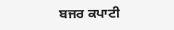ਬਜਰ ਕਪਾਟੀ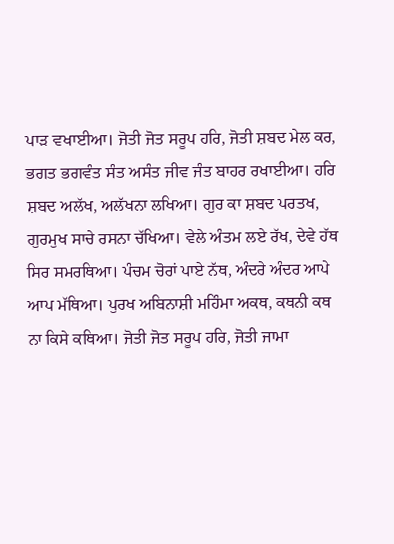ਪਾੜ ਵਖਾਈਆ। ਜੋਤੀ ਜੋਤ ਸਰੂਪ ਹਰਿ, ਜੋਤੀ ਸ਼ਬਦ ਮੇਲ ਕਰ, ਭਗਤ ਭਗਵੰਤ ਸੰਤ ਅਸੰਤ ਜੀਵ ਜੰਤ ਬਾਹਰ ਰਖਾਈਆ। ਹਰਿ ਸ਼ਬਦ ਅਲੱਖ, ਅਲੱਖਨਾ ਲਖਿਆ। ਗੁਰ ਕਾ ਸ਼ਬਦ ਪਰਤਖ, ਗੁਰਮੁਖ ਸਾਚੇ ਰਸਨਾ ਚੱਖਿਆ। ਵੇਲੇ ਅੰਤਮ ਲਏ ਰੱਖ, ਦੇਵੇ ਹੱਥ ਸਿਰ ਸਮਰਥਿਆ। ਪੰਚਮ ਚੋਰਾਂ ਪਾਏ ਨੱਥ, ਅੰਦਰੇ ਅੰਦਰ ਆਪੇ ਆਪ ਮੱਥਿਆ। ਪੁਰਖ ਅਬਿਨਾਸ਼ੀ ਮਹਿੰਮਾ ਅਕਥ, ਕਥਨੀ ਕਥ ਨਾ ਕਿਸੇ ਕਥਿਆ। ਜੋਤੀ ਜੋਤ ਸਰੂਪ ਹਰਿ, ਜੋਤੀ ਜਾਮਾ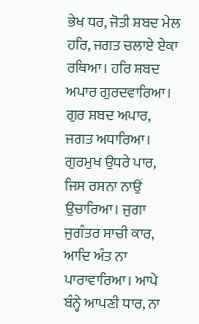ਭੇਖ ਧਰ, ਜੋਤੀ ਸ਼ਬਦ ਮੇਲ ਹਰਿ, ਜਗਤ ਚਲਾਏ ਏਕਾ ਰਥਿਆ। ਹਰਿ ਸ਼ਬਦ ਅਪਾਰ ਗੁਰਦਵਾਰਿਆ। ਗੁਰ ਸ਼ਬਦ ਅਪਾਰ, ਜਗਤ ਅਧਾਰਿਆ। ਗੁਰਮੁਖ ਉਧਰੇ ਪਾਰ, ਜਿਸ ਰਸਨਾ ਨਾਉਂ ਉਚਾਰਿਆ। ਜੁਗਾ ਜੁਗੰਤਰ ਸਾਚੀ ਕਾਰ, ਆਦਿ ਅੰਤ ਨਾ ਪਾਰਾਵਾਰਿਆ। ਆਪੇ ਬੰਨ੍ਹੇ ਆਪਣੀ ਧਾਰ, ਨਾ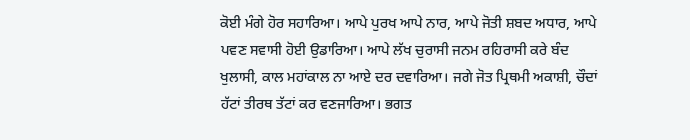ਕੋਈ ਮੰਗੇ ਹੋਰ ਸਹਾਰਿਆ। ਆਪੇ ਪੁਰਖ ਆਪੇ ਨਾਰ, ਆਪੇ ਜੋਤੀ ਸ਼ਬਦ ਅਧਾਰ, ਆਪੇ ਪਵਣ ਸਵਾਸੀ ਹੋਈ ਉਡਾਰਿਆ। ਆਪੇ ਲੱਖ ਚੁਰਾਸੀ ਜਨਮ ਰਹਿਰਾਸੀ ਕਰੇ ਬੰਦ ਖੁਲਾਸੀ, ਕਾਲ ਮਹਾਂਕਾਲ ਨਾ ਆਏ ਦਰ ਦਵਾਰਿਆ। ਜਗੇ ਜੋਤ ਪ੍ਰਿਥਮੀ ਅਕਾਸ਼ੀ, ਚੌਦਾਂ ਹੱਟਾਂ ਤੀਰਥ ਤੱਟਾਂ ਕਰ ਵਣਜਾਰਿਆ। ਭਗਤ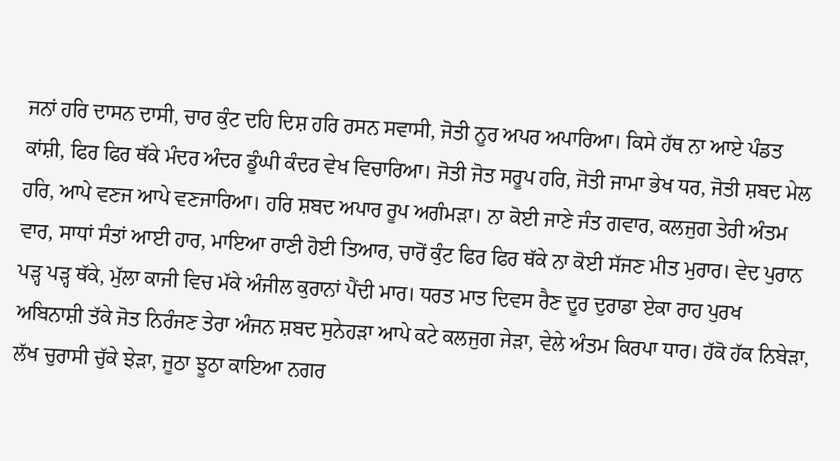ਜਨਾਂ ਹਰਿ ਦਾਸਨ ਦਾਸੀ, ਚਾਰ ਕੁੰਟ ਦਹਿ ਦਿਸ਼ ਹਰਿ ਰਸਨ ਸਵਾਸੀ, ਜੋਤੀ ਨੂਰ ਅਪਰ ਅਪਾਰਿਆ। ਕਿਸੇ ਹੱਥ ਨਾ ਆਏ ਪੰਡਤ ਕਾਂਸ਼ੀ, ਫਿਰ ਫਿਰ ਥੱਕੇ ਮੰਦਰ ਅੰਦਰ ਡੂੰਘੀ ਕੰਦਰ ਵੇਖ ਵਿਚਾਰਿਆ। ਜੋਤੀ ਜੋਤ ਸਰੂਪ ਹਰਿ, ਜੋਤੀ ਜਾਮਾ ਭੇਖ ਧਰ, ਜੋਤੀ ਸ਼ਬਦ ਮੇਲ ਹਰਿ, ਆਪੇ ਵਣਜ ਆਪੇ ਵਣਜਾਰਿਆ। ਹਰਿ ਸ਼ਬਦ ਅਪਾਰ ਰੂਪ ਅਗੰਮੜਾ। ਨਾ ਕੋਈ ਜਾਣੇ ਜੰਤ ਗਵਾਰ, ਕਲਜੁਗ ਤੇਰੀ ਅੰਤਮ ਵਾਰ, ਸਾਧਾਂ ਸੰਤਾਂ ਆਈ ਹਾਰ, ਮਾਇਆ ਰਾਣੀ ਹੋਈ ਤਿਆਰ, ਚਾਰੋਂ ਕੁੰਟ ਫਿਰ ਫਿਰ ਥੱਕੇ ਨਾ ਕੋਈ ਸੱਜਣ ਮੀਤ ਮੁਰਾਰ। ਵੇਦ ਪੁਰਾਨ ਪੜ੍ਹ ਪੜ੍ਹ ਥੱਕੇ, ਮੁੱਲਾ ਕਾਜੀ ਵਿਚ ਮੱਕੇ ਅੰਜੀਲ ਕੁਰਾਨਾਂ ਪੈਂਦੀ ਮਾਰ। ਧਰਤ ਮਾਤ ਦਿਵਸ ਰੈਣ ਦੂਰ ਦੁਰਾਡਾ ਏਕਾ ਰਾਹ ਪੁਰਖ ਅਬਿਨਾਸ਼ੀ ਤੱਕੇ ਜੋਤ ਨਿਰੰਜਣ ਤੇਰਾ ਅੰਜਨ ਸ਼ਬਦ ਸੁਨੇਹੜਾ ਆਪੇ ਕਟੇ ਕਲਜੁਗ ਜੇੜਾ, ਵੇਲੇ ਅੰਤਮ ਕਿਰਪਾ ਧਾਰ। ਹੱਕੋ ਹੱਕ ਨਿਬੇੜਾ, ਲੱਖ ਚੁਰਾਸੀ ਚੁੱਕੇ ਝੇੜਾ, ਜੂਠਾ ਝੂਠਾ ਕਾਇਆ ਨਗਰ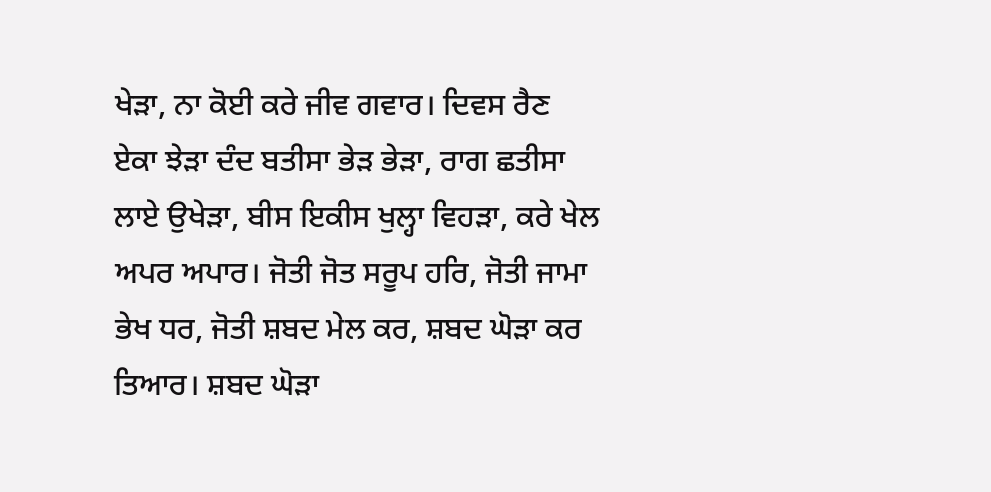ਖੇੜਾ, ਨਾ ਕੋਈ ਕਰੇ ਜੀਵ ਗਵਾਰ। ਦਿਵਸ ਰੈਣ ਏਕਾ ਝੇੜਾ ਦੰਦ ਬਤੀਸਾ ਭੇੜ ਭੇੜਾ, ਰਾਗ ਛਤੀਸਾ ਲਾਏ ਉਖੇੜਾ, ਬੀਸ ਇਕੀਸ ਖੁਲ੍ਹਾ ਵਿਹੜਾ, ਕਰੇ ਖੇਲ ਅਪਰ ਅਪਾਰ। ਜੋਤੀ ਜੋਤ ਸਰੂਪ ਹਰਿ, ਜੋਤੀ ਜਾਮਾ ਭੇਖ ਧਰ, ਜੋਤੀ ਸ਼ਬਦ ਮੇਲ ਕਰ, ਸ਼ਬਦ ਘੋੜਾ ਕਰ ਤਿਆਰ। ਸ਼ਬਦ ਘੋੜਾ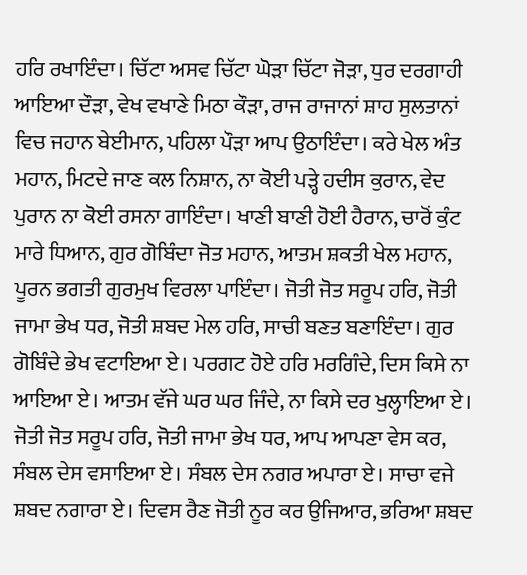ਹਰਿ ਰਖਾਇੰਦਾ। ਚਿੱਟਾ ਅਸਵ ਚਿੱਟਾ ਘੋੜਾ ਚਿੱਟਾ ਜੋੜਾ, ਧੁਰ ਦਰਗਾਹੀ ਆਇਆ ਦੌੜਾ, ਵੇਖ ਵਖਾਣੇ ਮਿਠਾ ਕੌੜਾ, ਰਾਜ ਰਾਜਾਨਾਂ ਸ਼ਾਹ ਸੁਲਤਾਨਾਂ ਵਿਚ ਜਹਾਨ ਬੇਈਮਾਨ, ਪਹਿਲਾ ਪੌੜਾ ਆਪ ਉਠਾਇੰਦਾ। ਕਰੇ ਖੇਲ ਅੰਤ ਮਹਾਨ, ਮਿਟਦੇ ਜਾਣ ਕਲ ਨਿਸ਼ਾਨ, ਨਾ ਕੋਈ ਪੜ੍ਹੇ ਹਦੀਸ ਕੁਰਾਨ, ਵੇਦ ਪੁਰਾਨ ਨਾ ਕੋਈ ਰਸਨਾ ਗਾਇੰਦਾ। ਖਾਣੀ ਬਾਣੀ ਹੋਈ ਹੈਰਾਨ, ਚਾਰੋਂ ਕੁੰਟ ਮਾਰੇ ਧਿਆਨ, ਗੁਰ ਗੋਬਿੰਦਾ ਜੋਤ ਮਹਾਨ, ਆਤਮ ਸ਼ਕਤੀ ਖੇਲ ਮਹਾਨ, ਪੂਰਨ ਭਗਤੀ ਗੁਰਮੁਖ ਵਿਰਲਾ ਪਾਇੰਦਾ। ਜੋਤੀ ਜੋਤ ਸਰੂਪ ਹਰਿ, ਜੋਤੀ ਜਾਮਾ ਭੇਖ ਧਰ, ਜੋਤੀ ਸ਼ਬਦ ਮੇਲ ਹਰਿ, ਸਾਚੀ ਬਣਤ ਬਣਾਇੰਦਾ। ਗੁਰ ਗੋਬਿੰਦੇ ਭੇਖ ਵਟਾਇਆ ਏ। ਪਰਗਟ ਹੋਏ ਹਰਿ ਮਰਗਿੰਦੇ, ਦਿਸ ਕਿਸੇ ਨਾ ਆਇਆ ਏ। ਆਤਮ ਵੱਜੇ ਘਰ ਘਰ ਜਿੰਦੇ, ਨਾ ਕਿਸੇ ਦਰ ਖੁਲ੍ਹਾਇਆ ਏ। ਜੋਤੀ ਜੋਤ ਸਰੂਪ ਹਰਿ, ਜੋਤੀ ਜਾਮਾ ਭੇਖ ਧਰ, ਆਪ ਆਪਣਾ ਵੇਸ ਕਰ, ਸੰਬਲ ਦੇਸ ਵਸਾਇਆ ਏ। ਸੰਬਲ ਦੇਸ ਨਗਰ ਅਪਾਰਾ ਏ। ਸਾਚਾ ਵਜੇ ਸ਼ਬਦ ਨਗਾਰਾ ਏ। ਦਿਵਸ ਰੈਣ ਜੋਤੀ ਨੂਰ ਕਰ ਉਜਿਆਰ, ਭਰਿਆ ਸ਼ਬਦ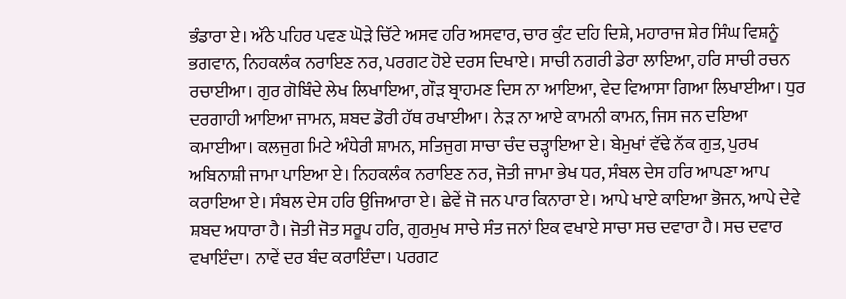ਭੰਡਾਰਾ ਏ। ਅੱਠੇ ਪਹਿਰ ਪਵਣ ਘੋੜੇ ਚਿੱਟੇ ਅਸਵ ਹਰਿ ਅਸਵਾਰ, ਚਾਰ ਕੁੰਟ ਦਹਿ ਦਿਸ਼ੇ, ਮਹਾਰਾਜ ਸ਼ੇਰ ਸਿੰਘ ਵਿਸ਼ਨੂੰ ਭਗਵਾਨ, ਨਿਹਕਲੰਕ ਨਰਾਇਣ ਨਰ, ਪਰਗਟ ਹੋਏ ਦਰਸ ਦਿਖਾਏ। ਸਾਚੀ ਨਗਰੀ ਡੇਰਾ ਲਾਇਆ, ਹਰਿ ਸਾਚੀ ਰਚਨ ਰਚਾਈਆ। ਗੁਰ ਗੋਬਿੰਦੇ ਲੇਖ ਲਿਖਾਇਆ, ਗੌੜ ਬ੍ਰਾਹਮਣ ਦਿਸ ਨਾ ਆਇਆ, ਵੇਦ ਵਿਆਸਾ ਗਿਆ ਲਿਖਾਈਆ। ਧੁਰ ਦਰਗਾਹੀ ਆਇਆ ਜਾਮਨ, ਸ਼ਬਦ ਡੋਰੀ ਹੱਥ ਰਖਾਈਆ। ਨੇੜ ਨਾ ਆਏ ਕਾਮਨੀ ਕਾਮਨ, ਜਿਸ ਜਨ ਦਇਆ ਕਮਾਈਆ। ਕਲਜੁਗ ਮਿਟੇ ਅੰਧੇਰੀ ਸ਼ਾਮਨ, ਸਤਿਜੁਗ ਸਾਚਾ ਚੰਦ ਚੜ੍ਹਾਇਆ ਏ। ਬੇਮੁਖਾਂ ਵੱਢੇ ਨੱਕ ਗੁਤ, ਪੁਰਖ ਅਬਿਨਾਸ਼ੀ ਜਾਮਾ ਪਾਇਆ ਏ। ਨਿਹਕਲੰਕ ਨਰਾਇਣ ਨਰ, ਜੋਤੀ ਜਾਮਾ ਭੇਖ ਧਰ, ਸੰਬਲ ਦੇਸ ਹਰਿ ਆਪਣਾ ਆਪ ਕਰਾਇਆ ਏ। ਸੰਬਲ ਦੇਸ ਹਰਿ ਉਜਿਆਰਾ ਏ। ਛੇਵੇਂ ਜੋ ਜਨ ਪਾਰ ਕਿਨਾਰਾ ਏ। ਆਪੇ ਖਾਏ ਕਾਇਆ ਭੋਜਨ, ਆਪੇ ਦੇਵੇ ਸ਼ਬਦ ਅਧਾਰਾ ਹੈ। ਜੋਤੀ ਜੋਤ ਸਰੂਪ ਹਰਿ, ਗੁਰਮੁਖ ਸਾਚੇ ਸੰਤ ਜਨਾਂ ਇਕ ਵਖਾਏ ਸਾਚਾ ਸਚ ਦਵਾਰਾ ਹੈ। ਸਚ ਦਵਾਰ ਵਖਾਇੰਦਾ। ਨਾਵੇਂ ਦਰ ਬੰਦ ਕਰਾਇੰਦਾ। ਪਰਗਟ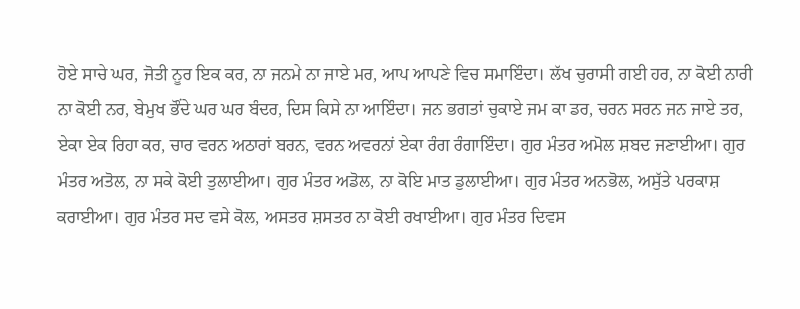ਹੋਏ ਸਾਚੇ ਘਰ, ਜੋਤੀ ਨੂਰ ਇਕ ਕਰ, ਨਾ ਜਨਮੇ ਨਾ ਜਾਏ ਮਰ, ਆਪ ਆਪਣੇ ਵਿਚ ਸਮਾਇੰਦਾ। ਲੱਖ ਚੁਰਾਸੀ ਗਈ ਹਰ, ਨਾ ਕੋਈ ਨਾਰੀ ਨਾ ਕੋਈ ਨਰ, ਬੇਮੁਖ ਭੌਂਦੇ ਘਰ ਘਰ ਬੰਦਰ, ਦਿਸ ਕਿਸੇ ਨਾ ਆਇੰਦਾ। ਜਨ ਭਗਤਾਂ ਚੁਕਾਏ ਜਮ ਕਾ ਡਰ, ਚਰਨ ਸਰਨ ਜਨ ਜਾਏ ਤਰ, ਏਕਾ ਏਕ ਰਿਹਾ ਕਰ, ਚਾਰ ਵਰਨ ਅਠਾਰਾਂ ਬਰਨ, ਵਰਨ ਅਵਰਨਾਂ ਏਕਾ ਰੰਗ ਰੰਗਾਇੰਦਾ। ਗੁਰ ਮੰਤਰ ਅਮੋਲ ਸ਼ਬਦ ਜਣਾਈਆ। ਗੁਰ ਮੰਤਰ ਅਤੋਲ, ਨਾ ਸਕੇ ਕੋਈ ਤੁਲਾਈਆ। ਗੁਰ ਮੰਤਰ ਅਡੋਲ, ਨਾ ਕੋਇ ਮਾਤ ਡੁਲਾਈਆ। ਗੁਰ ਮੰਤਰ ਅਨਭੋਲ, ਅਸੁੱਤੇ ਪਰਕਾਸ਼ ਕਰਾਈਆ। ਗੁਰ ਮੰਤਰ ਸਦ ਵਸੇ ਕੋਲ, ਅਸਤਰ ਸ਼ਸਤਰ ਨਾ ਕੋਈ ਰਖਾਈਆ। ਗੁਰ ਮੰਤਰ ਦਿਵਸ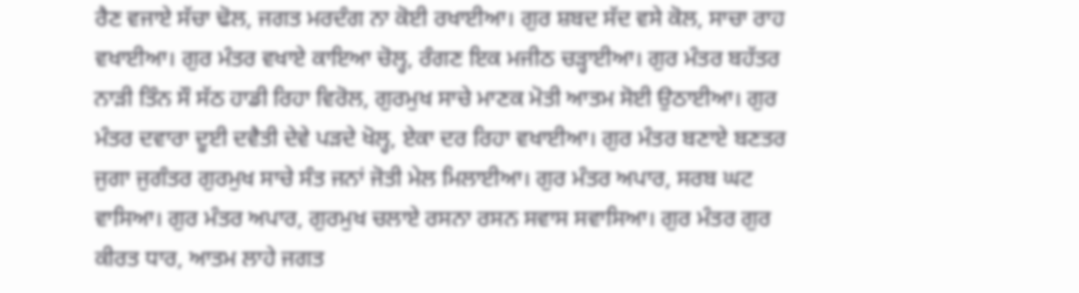ਰੈਣ ਵਜਾਏ ਸੱਚਾ ਢੋਲ, ਜਗਤ ਮਰਦੰਗ ਨਾ ਕੋਈ ਰਖਾਈਆ। ਗੁਰ ਸ਼ਬਦ ਸੱਦ ਵਸੇ ਕੋਲ, ਸਾਚਾ ਰਾਹ ਵਖਾਈਆ। ਗੁਰ ਮੰਤਰ ਵਖਾਏ ਕਾਇਆ ਚੋਲ੍ਹ, ਰੰਗਣ ਇਕ ਮਜੀਠ ਚੜ੍ਹਾਈਆ। ਗੁਰ ਮੰਤਰ ਬਹੱਤਰ ਨਾੜੀ ਤਿੰਨ ਸੌ ਸੱਠ ਹਾਡੀ ਰਿਹਾ ਵਿਰੋਲ, ਗੁਰਮੁਖ ਸਾਚੇ ਮਾਣਕ ਮੋਤੀ ਆਤਮ ਸੋਈ ਉਠਾਈਆ। ਗੁਰ ਮੰਤਰ ਦਵਾਰਾ ਦੂਈ ਦਵੈਤੀ ਦੇਵੇ ਪੜਦੇ ਖੋਲ੍ਹ, ਏਕਾ ਦਰ ਰਿਹਾ ਵਖਾਈਆ। ਗੁਰ ਮੰਤਰ ਬਣਾਏ ਬਣਤਰ ਜੁਗਾ ਜੁਗੰਤਰ ਗੁਰਮੁਖ ਸਾਚੇ ਸੰਤ ਜਨਾਂ ਜੋਤੀ ਮੇਲ ਮਿਲਾਈਆ। ਗੁਰ ਮੰਤਰ ਅਪਾਰ, ਸਰਬ ਘਟ ਵਾਸਿਆ। ਗੁਰ ਮੰਤਰ ਅਪਾਰ, ਗੁਰਮੁਖ ਚਲਾਏ ਰਸਨਾ ਰਸਨ ਸਵਾਸ ਸਵਾਸਿਆ। ਗੁਰ ਮੰਤਰ ਗੁਰ ਕੀਰਤ ਧਾਰ, ਆਤਮ ਲਾਹੇ ਜਗਤ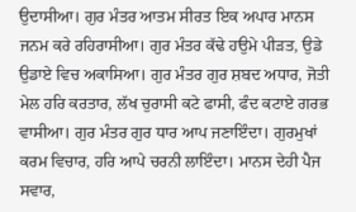ਉਦਾਸੀਆ। ਗੁਰ ਮੰਤਰ ਆਤਮ ਸੀਰਤ ਇਕ ਅਪਾਰ ਮਾਨਸ ਜਨਮ ਕਰੇ ਰਹਿਰਾਸੀਆ। ਗੁਰ ਮੰਤਰ ਕੱਢੇ ਹਉਮੇ ਪੀੜਤ, ਉਡੇ ਉਡਾਏ ਵਿਚ ਅਕਾਸਿਆ। ਗੁਰ ਮੰਤਰ ਗੁਰ ਸ਼ਬਦ ਅਧਾਰ, ਜੋਤੀ ਮੇਲ ਹਰਿ ਕਰਤਾਰ, ਲੱਖ ਚੁਰਾਸੀ ਕਟੇ ਫਾਸੀ, ਫੰਦ ਕਟਾਏ ਗਰਭ ਵਾਸੀਆ। ਗੁਰ ਮੰਤਰ ਗੁਰ ਧਾਰ ਆਪ ਜਣਾਇੰਦਾ। ਗੁਰਮੁਖਾਂ ਕਰਮ ਵਿਚਾਰ, ਹਰਿ ਆਪੇ ਚਰਨੀ ਲਾਇੰਦਾ। ਮਾਨਸ ਦੇਹੀ ਪੈਜ ਸਵਾਰ,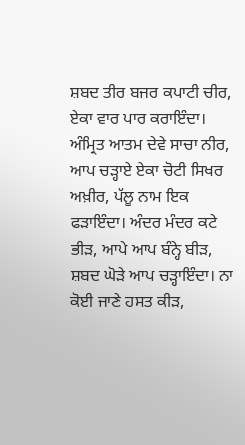ਸ਼ਬਦ ਤੀਰ ਬਜਰ ਕਪਾਟੀ ਚੀਰ, ਏਕਾ ਵਾਰ ਪਾਰ ਕਰਾਇੰਦਾ। ਅੰਮ੍ਰਿਤ ਆਤਮ ਦੇਵੇ ਸਾਚਾ ਨੀਰ, ਆਪ ਚੜ੍ਹਾਏ ਏਕਾ ਚੋਟੀ ਸਿਖਰ ਅਖ਼ੀਰ, ਪੱਲੂ ਨਾਮ ਇਕ ਫੜਾਇੰਦਾ। ਅੰਦਰ ਮੰਦਰ ਕਟੇ ਭੀੜ, ਆਪੇ ਆਪ ਬੰਨ੍ਹੇ ਬੀੜ, ਸ਼ਬਦ ਘੋੜੇ ਆਪ ਚੜ੍ਹਾਇੰਦਾ। ਨਾ ਕੋਈ ਜਾਣੇ ਹਸਤ ਕੀੜ,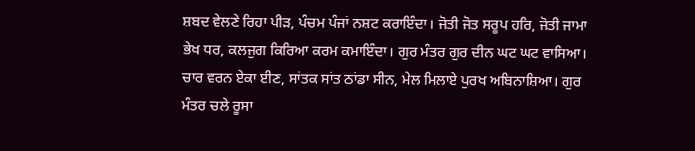ਸ਼ਬਦ ਵੇਲਣੇ ਰਿਹਾ ਪੀੜ, ਪੰਚਮ ਪੰਜਾਂ ਨਸ਼ਟ ਕਰਾਇੰਦਾ। ਜੋਤੀ ਜੋਤ ਸਰੂਪ ਹਰਿ, ਜੋਤੀ ਜਾਮਾ ਭੇਖ ਧਰ, ਕਲਜੁਗ ਕਿਰਿਆ ਕਰਮ ਕਮਾਇੰਦਾ। ਗੁਰ ਮੰਤਰ ਗੁਰ ਦੀਨ ਘਟ ਘਟ ਵਾਸਿਆ। ਚਾਰ ਵਰਨ ਏਕਾ ਈਣ, ਸਾਂਤਕ ਸਾਂਤ ਠਾਂਡਾ ਸੀਨ, ਮੇਲ ਮਿਲਾਏ ਪੁਰਖ ਅਬਿਨਾਸ਼ਿਆ। ਗੁਰ ਮੰਤਰ ਚਲੇ ਰੂਸਾ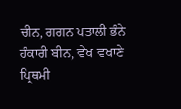ਚੀਨ, ਗਗਨ ਪਤਾਲੀ ਭੰਨੇ ਹੰਕਾਰੀ ਬੀਨ, ਵੇਖ ਵਖਾਣੇ ਪ੍ਰਿਥਮੀ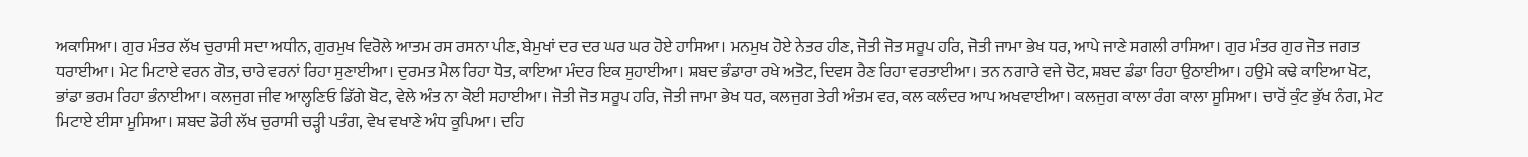ਅਕਾਸਿਆ। ਗੁਰ ਮੰਤਰ ਲੱਖ ਚੁਰਾਸੀ ਸਦਾ ਅਧੀਨ, ਗੁਰਮੁਖ ਵਿਰੋਲੇ ਆਤਮ ਰਸ ਰਸਨਾ ਪੀਣ, ਬੇਮੁਖਾਂ ਦਰ ਦਰ ਘਰ ਘਰ ਹੋਏ ਹਾਸਿਆ। ਮਨਮੁਖ ਹੋਏ ਨੇਤਰ ਹੀਣ, ਜੋਤੀ ਜੋਤ ਸਰੂਪ ਹਰਿ, ਜੋਤੀ ਜਾਮਾ ਭੇਖ ਧਰ, ਆਪੇ ਜਾਣੇ ਸਗਲੀ ਰਾਸਿਆ। ਗੁਰ ਮੰਤਰ ਗੁਰ ਜੋਤ ਜਗਤ ਧਰਾਈਆ। ਮੇਟ ਮਿਟਾਏ ਵਰਨ ਗੋਤ, ਚਾਰੇ ਵਰਨਾਂ ਰਿਹਾ ਸੁਣਾਈਆ। ਦੁਰਮਤ ਮੈਲ ਰਿਹਾ ਧੋਤ, ਕਾਇਆ ਮੰਦਰ ਇਕ ਸੁਹਾਈਆ। ਸ਼ਬਦ ਭੰਡਾਰਾ ਰਖੇ ਅਤੋਟ, ਦਿਵਸ ਰੈਣ ਰਿਹਾ ਵਰਤਾਈਆ। ਤਨ ਨਗਾਰੇ ਵਜੇ ਚੋਟ, ਸ਼ਬਦ ਡੰਡਾ ਰਿਹਾ ਉਠਾਈਆ। ਹਉਮੇ ਕਢੇ ਕਾਇਆ ਖੋਟ, ਭਾਂਡਾ ਭਰਮ ਰਿਹਾ ਭੰਨਾਈਆ। ਕਲਜੁਗ ਜੀਵ ਆਲ੍ਹਣਿਓ ਡਿੱਗੇ ਬੋਟ, ਵੇਲੇ ਅੰਤ ਨਾ ਕੋਈ ਸਹਾਈਆ। ਜੋਤੀ ਜੋਤ ਸਰੂਪ ਹਰਿ, ਜੋਤੀ ਜਾਮਾ ਭੇਖ ਧਰ, ਕਲਜੁਗ ਤੇਰੀ ਅੰਤਮ ਵਰ, ਕਲ ਕਲੰਦਰ ਆਪ ਅਖਵਾਈਆ। ਕਲਜੁਗ ਕਾਲਾ ਰੰਗ ਕਾਲਾ ਸੂਸਿਆ। ਚਾਰੋਂ ਕੁੰਟ ਭੁੱਖ ਨੰਗ, ਮੇਟ ਮਿਟਾਏ ਈਸਾ ਮੂਸਿਆ। ਸ਼ਬਦ ਡੋਰੀ ਲੱਖ ਚੁਰਾਸੀ ਚੜ੍ਹੀ ਪਤੰਗ, ਵੇਖ ਵਖਾਣੇ ਅੰਧ ਕੂਪਿਆ। ਦਹਿ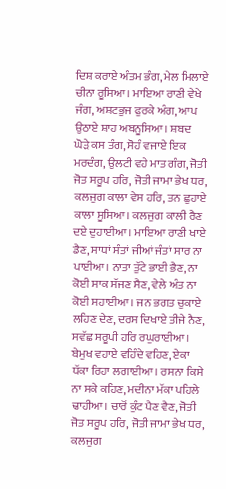ਦਿਸ਼ ਕਰਾਏ ਅੰਤਮ ਭੰਗ, ਮੇਲ ਮਿਲਾਏ ਚੀਨਾ ਰੂਸਿਆ। ਮਾਇਆ ਰਾਣੀ ਵੇਖੇ ਜੰਗ, ਅਸ਼ਟਭੁਜ ਫੁਰਕੇ ਅੰਗ, ਆਪ ਉਠਾਏ ਸ਼ਾਹ ਅਬਨੂਸਿਆ। ਸ਼ਬਦ ਘੋੜੇ ਕਸ ਤੰਗ, ਸੋਹੰ ਵਜਾਏ ਇਕ ਮਰਦੰਗ, ਉਲਟੀ ਵਹੇ ਮਾਤ ਗੰਗ, ਜੋਤੀ ਜੋਤ ਸਰੂਪ ਹਰਿ, ਜੋਤੀ ਜਾਮਾ ਭੇਖ ਧਰ, ਕਲਜੁਗ ਕਾਲਾ ਵੇਸ ਹਰਿ, ਤਨ ਛੁਹਾਏ ਕਾਲਾ ਸੂਸਿਆ। ਕਲਜੁਗ ਕਾਲੀ ਰੈਣ ਦਏ ਦੁਹਾਈਆ। ਮਾਇਆ ਰਾਣੀ ਖਾਏ ਡੈਣ, ਸਾਧਾਂ ਸੰਤਾਂ ਜੀਆਂ ਜੰਤਾਂ ਸਾਰ ਨਾ ਪਾਈਆ। ਨਾਤਾ ਤੁੱਟੇ ਭਾਈ ਭੈਣ, ਨਾ ਕੋਈ ਸਾਕ ਸੱਜਣ ਸੈਣ, ਵੇਲੇ ਅੰਤ ਨਾ ਕੋਈ ਸਹਾਈਆ। ਜਨ ਭਗਤ ਚੁਕਾਏ ਲਹਿਣ ਦੇਣ, ਦਰਸ ਦਿਖਾਏ ਤੀਜੇ ਨੈਣ, ਸਵੱਛ ਸਰੂਪੀ ਹਰਿ ਰਘੁਰਾਈਆ। ਬੇਮੁਖ ਵਹਾਏ ਵਹਿੰਦੇ ਵਹਿਣ, ਏਕਾ ਧੱਕਾ ਰਿਹਾ ਲਗਾਈਆ। ਰਸਨਾ ਕਿਸੇ ਨਾ ਸਕੇ ਕਹਿਣ, ਮਦੀਨਾ ਮੱਕਾ ਪਹਿਲੇ ਢਾਹੀਆ। ਚਾਰੋਂ ਕੁੰਟ ਪੈਣ ਵੈਣ, ਜੋਤੀ ਜੋਤ ਸਰੂਪ ਹਰਿ, ਜੋਤੀ ਜਾਮਾ ਭੇਖ ਧਰ, ਕਲਜੁਗ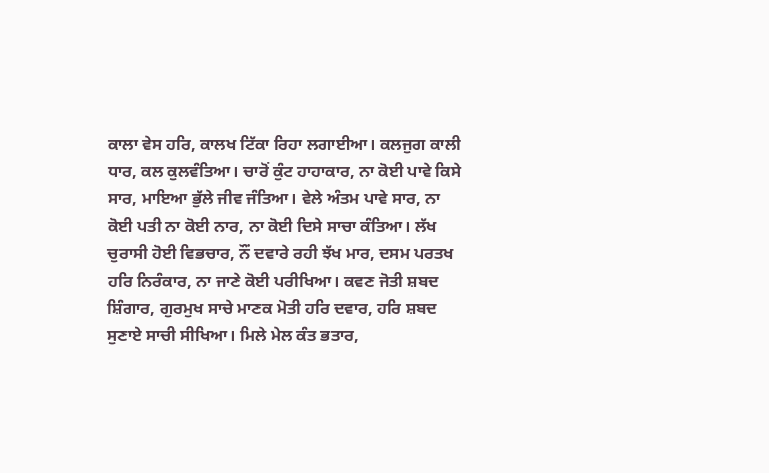ਕਾਲਾ ਵੇਸ ਹਰਿ, ਕਾਲਖ ਟਿੱਕਾ ਰਿਹਾ ਲਗਾਈਆ। ਕਲਜੁਗ ਕਾਲੀ ਧਾਰ, ਕਲ ਕੁਲਵੰਤਿਆ। ਚਾਰੋਂ ਕੁੰਟ ਹਾਹਾਕਾਰ, ਨਾ ਕੋਈ ਪਾਵੇ ਕਿਸੇ ਸਾਰ, ਮਾਇਆ ਭੁੱਲੇ ਜੀਵ ਜੰਤਿਆ। ਵੇਲੇ ਅੰਤਮ ਪਾਵੇ ਸਾਰ, ਨਾ ਕੋਈ ਪਤੀ ਨਾ ਕੋਈ ਨਾਰ, ਨਾ ਕੋਈ ਦਿਸੇ ਸਾਚਾ ਕੰਤਿਆ। ਲੱਖ ਚੁਰਾਸੀ ਹੋਈ ਵਿਭਚਾਰ, ਨੌਂ ਦਵਾਰੇ ਰਹੀ ਝੱਖ ਮਾਰ, ਦਸਮ ਪਰਤਖ ਹਰਿ ਨਿਰੰਕਾਰ, ਨਾ ਜਾਣੇ ਕੋਈ ਪਰੀਖਿਆ। ਕਵਣ ਜੋਤੀ ਸ਼ਬਦ ਸ਼ਿੰਗਾਰ, ਗੁਰਮੁਖ ਸਾਚੇ ਮਾਣਕ ਮੋਤੀ ਹਰਿ ਦਵਾਰ, ਹਰਿ ਸ਼ਬਦ ਸੁਣਾਏ ਸਾਚੀ ਸੀਖਿਆ। ਮਿਲੇ ਮੇਲ ਕੰਤ ਭਤਾਰ,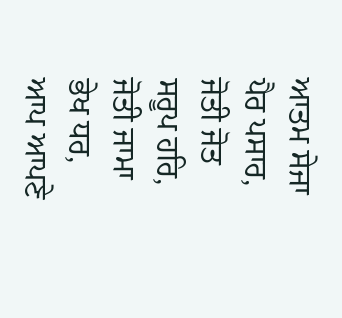ਆਤਮ ਸੇਜਾ ਪੈਰ ਪਸਾਰ, ਜੋਤੀ ਜੋਤ ਸਰੂਪ ਹਰਿ, ਜੋਤੀ ਜਾਮਾ ਭੇਖ ਧਰ, ਆਪ ਆਪਣੇ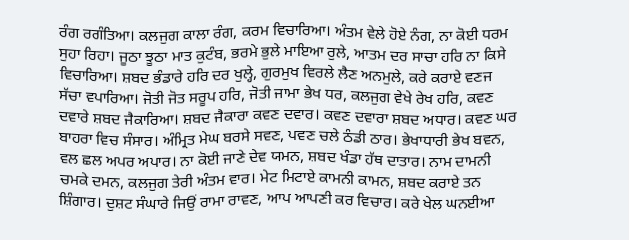ਰੰਗ ਰਗੰਤਿਆ। ਕਲਜੁਗ ਕਾਲਾ ਰੰਗ, ਕਰਮ ਵਿਚਾਰਿਆ। ਅੰਤਮ ਵੇਲੇ ਹੋਏ ਨੰਗ, ਨਾ ਕੋਈ ਧਰਮ ਸੁਹਾ ਰਿਹਾ। ਜੂਠਾ ਝੂਠਾ ਮਾਤ ਕੁਟੰਬ, ਭਰਮੇ ਭੁਲੇ ਮਾਇਆ ਰੁਲੇ, ਆਤਮ ਦਰ ਸਾਚਾ ਹਰਿ ਨਾ ਕਿਸੇ ਵਿਚਾਰਿਆ। ਸ਼ਬਦ ਭੰਡਾਰੇ ਹਰਿ ਦਰ ਖੁਲ੍ਹੇ, ਗੁਰਮੁਖ ਵਿਰਲੇ ਲੈਣ ਅਨਮੁਲੇ, ਕਰੇ ਕਰਾਏ ਵਣਜ ਸੱਚਾ ਵਪਾਰਿਆ। ਜੋਤੀ ਜੋਤ ਸਰੂਪ ਹਰਿ, ਜੋਤੀ ਜਾਮਾ ਭੇਖ ਧਰ, ਕਲਜੁਗ ਵੇਖੇ ਰੇਖ ਹਰਿ, ਕਵਣ ਦਵਾਰੇ ਸ਼ਬਦ ਜੈਕਾਰਿਆ। ਸ਼ਬਦ ਜੈਕਾਰਾ ਕਵਣ ਦਵਾਰ। ਕਵਣ ਦਵਾਰਾ ਸ਼ਬਦ ਅਧਾਰ। ਕਵਣ ਘਰ ਬਾਹਰਾ ਵਿਚ ਸੰਸਾਰ। ਅੰਮ੍ਰਿਤ ਮੇਘ ਬਰਸੇ ਸਵਣ, ਪਵਣ ਚਲੇ ਠੰਡੀ ਠਾਰ। ਭੇਖਾਧਾਰੀ ਭੇਖ ਬਵਨ, ਵਲ ਛਲ ਅਪਰ ਅਪਾਰ। ਨਾ ਕੋਈ ਜਾਣੇ ਦੇਵ ਯਮਨ, ਸ਼ਬਦ ਖੰਡਾ ਹੱਥ ਦਾਤਾਰ। ਨਾਮ ਦਾਮਨੀ ਚਮਕੇ ਦਮਨ, ਕਲਜੁਗ ਤੇਰੀ ਅੰਤਮ ਵਾਰ। ਮੇਟ ਮਿਟਾਏ ਕਾਮਨੀ ਕਾਮਨ, ਸ਼ਬਦ ਕਰਾਏ ਤਨ ਸ਼ਿੰਗਾਰ। ਦੁਸ਼ਟ ਸੰਘਾਰੇ ਜਿਉਂ ਰਾਮਾ ਰਾਵਣ, ਆਪ ਆਪਣੀ ਕਰ ਵਿਚਾਰ। ਕਰੇ ਖੇਲ ਘਨਈਆ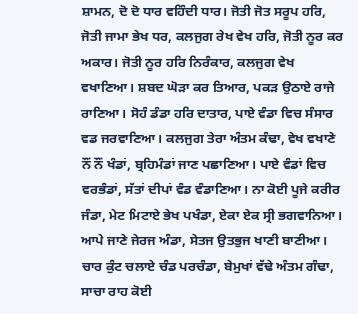ਸ਼ਾਮਨ, ਦੋ ਦੋ ਧਾਰ ਵਹਿੰਦੀ ਧਾਰ। ਜੋਤੀ ਜੋਤ ਸਰੂਪ ਹਰਿ, ਜੋਤੀ ਜਾਮਾ ਭੇਖ ਧਰ, ਕਲਜੁਗ ਰੇਖ ਵੇਖ ਹਰਿ, ਜੋਤੀ ਨੂਰ ਕਰ ਅਕਾਰ। ਜੋਤੀ ਨੂਰ ਹਰਿ ਨਿਰੰਕਾਰ, ਕਲਜੁਗ ਵੇਖ ਵਖਾਣਿਆ। ਸ਼ਬਦ ਘੋੜਾ ਕਰ ਤਿਆਰ, ਪਕੜ ਉਠਾਏ ਰਾਜੇ ਰਾਣਿਆ। ਸੋਹੰ ਡੰਡਾ ਹਰਿ ਦਾਤਾਰ, ਪਾਏ ਵੰਡਾ ਵਿਚ ਸੰਸਾਰ ਵਡ ਜਰਵਾਣਿਆ। ਕਲਜੁਗ ਤੇਰਾ ਅੰਤਮ ਕੰਢਾ, ਵੇਖ ਵਖਾਣੇ ਨੌਂ ਨੌਂ ਖੰਡਾਂ, ਬ੍ਰਹਿਮੰਡਾਂ ਜਾਣ ਪਛਾਣਿਆ। ਪਾਏ ਵੰਡਾਂ ਵਿਚ ਵਰਭੰਡਾਂ, ਸੱਤਾਂ ਦੀਪਾਂ ਵੰਡ ਵੰਡਾਣਿਆ। ਨਾ ਕੋਈ ਪੂਜੇ ਕਰੀਰ ਜੰਡਾ, ਮੇਟ ਮਿਟਾਏ ਭੇਖ ਪਖੰਡਾ, ਏਕਾ ਏਕ ਸ੍ਰੀ ਭਗਵਾਨਿਆ। ਆਪੇ ਜਾਣੇ ਜੇਰਜ ਅੰਡਾ, ਸੇਤਜ ਉਤਭੁਜ ਖਾਣੀ ਬਾਣੀਆ। ਚਾਰ ਕੁੰਟ ਚਲਾਏ ਚੰਡ ਪਰਚੰਡਾ, ਬੇਮੁਖਾਂ ਵੱਢੇ ਅੰਤਮ ਗੰਢਾ, ਸਾਚਾ ਰਾਹ ਕੋਈ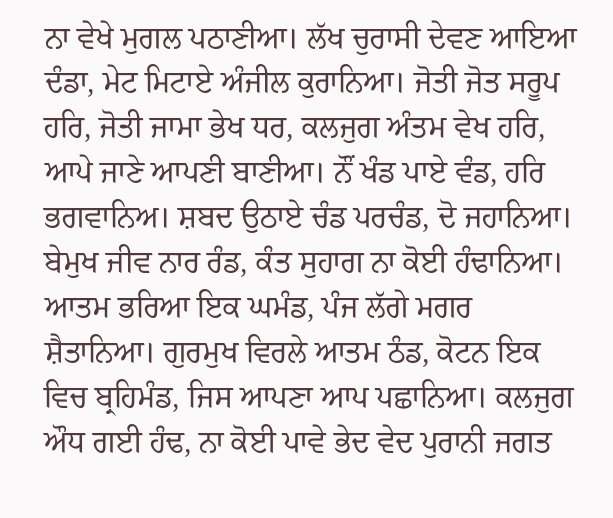ਨਾ ਵੇਖੇ ਮੁਗਲ ਪਠਾਣੀਆ। ਲੱਖ ਚੁਰਾਸੀ ਦੇਵਣ ਆਇਆ ਦੰਡਾ, ਮੇਟ ਮਿਟਾਏ ਅੰਜੀਲ ਕੁਰਾਨਿਆ। ਜੋਤੀ ਜੋਤ ਸਰੂਪ ਹਰਿ, ਜੋਤੀ ਜਾਮਾ ਭੇਖ ਧਰ, ਕਲਜੁਗ ਅੰਤਮ ਵੇਖ ਹਰਿ, ਆਪੇ ਜਾਣੇ ਆਪਣੀ ਬਾਣੀਆ। ਨੌਂ ਖੰਡ ਪਾਏ ਵੰਡ, ਹਰਿ ਭਗਵਾਨਿਅ। ਸ਼ਬਦ ਉਠਾਏ ਚੰਡ ਪਰਚੰਡ, ਦੋ ਜਹਾਨਿਆ। ਬੇਮੁਖ ਜੀਵ ਨਾਰ ਰੰਡ, ਕੰਤ ਸੁਹਾਗ ਨਾ ਕੋਈ ਹੰਢਾਨਿਆ। ਆਤਮ ਭਰਿਆ ਇਕ ਘਮੰਡ, ਪੰਜ ਲੱਗੇ ਮਗਰ ਸ਼ੈਤਾਨਿਆ। ਗੁਰਮੁਖ ਵਿਰਲੇ ਆਤਮ ਠੰਡ, ਕੋਟਨ ਇਕ ਵਿਚ ਬ੍ਰਹਿਮੰਡ, ਜਿਸ ਆਪਣਾ ਆਪ ਪਛਾਨਿਆ। ਕਲਜੁਗ ਔਧ ਗਈ ਹੰਢ, ਨਾ ਕੋਈ ਪਾਵੇ ਭੇਦ ਵੇਦ ਪੁਰਾਨੀ ਜਗਤ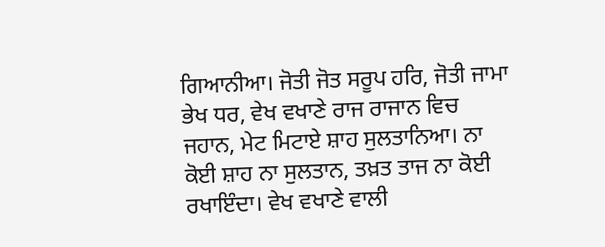ਗਿਆਨੀਆ। ਜੋਤੀ ਜੋਤ ਸਰੂਪ ਹਰਿ, ਜੋਤੀ ਜਾਮਾ ਭੇਖ ਧਰ, ਵੇਖ ਵਖਾਣੇ ਰਾਜ ਰਾਜਾਨ ਵਿਚ ਜਹਾਨ, ਮੇਟ ਮਿਟਾਏ ਸ਼ਾਹ ਸੁਲਤਾਨਿਆ। ਨਾ ਕੋਈ ਸ਼ਾਹ ਨਾ ਸੁਲਤਾਨ, ਤਖ਼ਤ ਤਾਜ ਨਾ ਕੋਈ ਰਖਾਇੰਦਾ। ਵੇਖ ਵਖਾਣੇ ਵਾਲੀ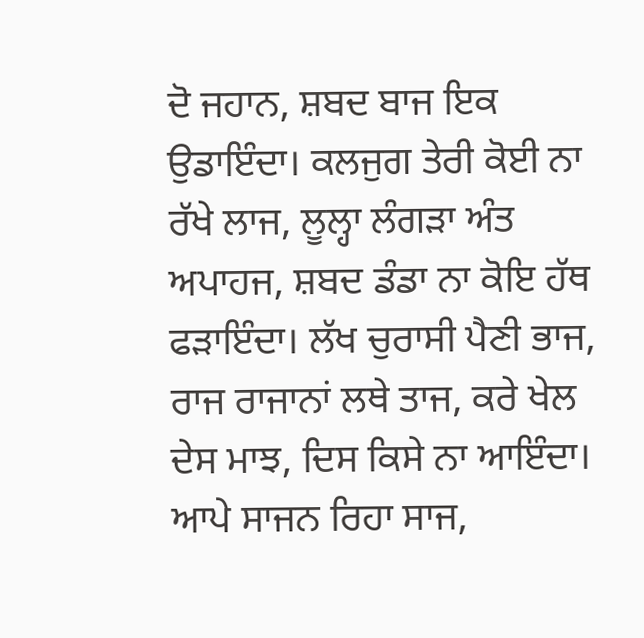ਦੋ ਜਹਾਨ, ਸ਼ਬਦ ਬਾਜ ਇਕ ਉਡਾਇੰਦਾ। ਕਲਜੁਗ ਤੇਰੀ ਕੋਈ ਨਾ ਰੱਖੇ ਲਾਜ, ਲੂਲ੍ਹਾ ਲੰਗੜਾ ਅੰਤ ਅਪਾਹਜ, ਸ਼ਬਦ ਡੰਡਾ ਨਾ ਕੋਇ ਹੱਥ ਫੜਾਇੰਦਾ। ਲੱਖ ਚੁਰਾਸੀ ਪੈਣੀ ਭਾਜ, ਰਾਜ ਰਾਜਾਨਾਂ ਲਥੇ ਤਾਜ, ਕਰੇ ਖੇਲ ਦੇਸ ਮਾਝ, ਦਿਸ ਕਿਸੇ ਨਾ ਆਇੰਦਾ। ਆਪੇ ਸਾਜਨ ਰਿਹਾ ਸਾਜ,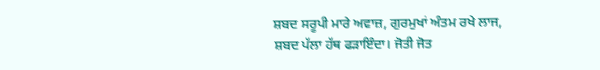ਸ਼ਬਦ ਸਰੂਪੀ ਮਾਰੇ ਅਵਾਜ਼, ਗੁਰਮੁਖਾਂ ਅੰਤਮ ਰਖੇ ਲਾਜ, ਸ਼ਬਦ ਪੱਲਾ ਹੱਥ ਫੜਾਇੰਦਾ। ਜੋਤੀ ਜੋਤ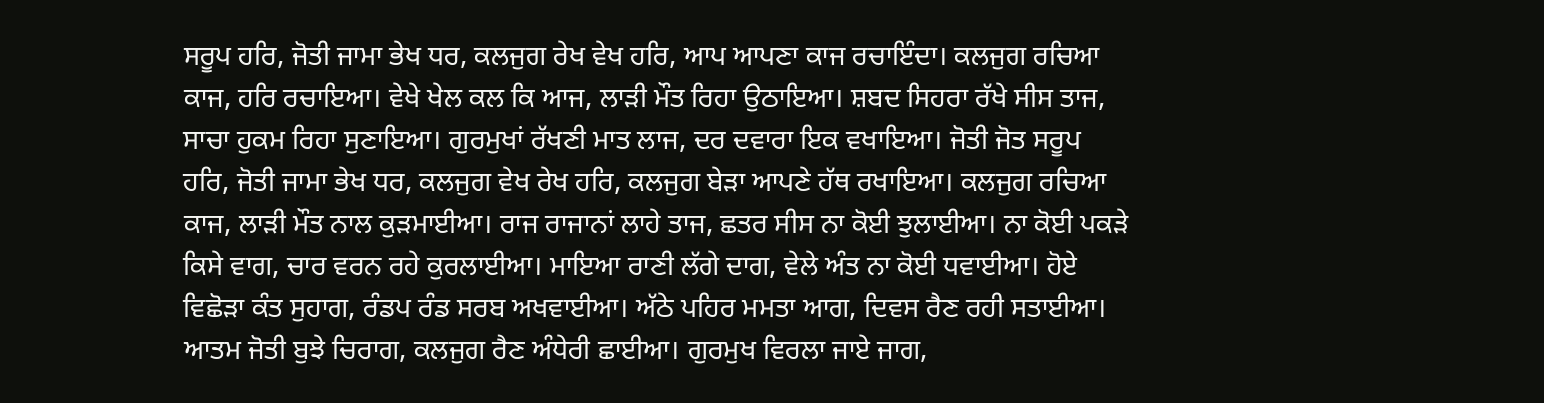ਸਰੂਪ ਹਰਿ, ਜੋਤੀ ਜਾਮਾ ਭੇਖ ਧਰ, ਕਲਜੁਗ ਰੇਖ ਵੇਖ ਹਰਿ, ਆਪ ਆਪਣਾ ਕਾਜ ਰਚਾਇੰਦਾ। ਕਲਜੁਗ ਰਚਿਆ ਕਾਜ, ਹਰਿ ਰਚਾਇਆ। ਵੇਖੇ ਖੇਲ ਕਲ ਕਿ ਆਜ, ਲਾੜੀ ਮੌਤ ਰਿਹਾ ਉਠਾਇਆ। ਸ਼ਬਦ ਸਿਹਰਾ ਰੱਖੇ ਸੀਸ ਤਾਜ, ਸਾਚਾ ਹੁਕਮ ਰਿਹਾ ਸੁਣਾਇਆ। ਗੁਰਮੁਖਾਂ ਰੱਖਣੀ ਮਾਤ ਲਾਜ, ਦਰ ਦਵਾਰਾ ਇਕ ਵਖਾਇਆ। ਜੋਤੀ ਜੋਤ ਸਰੂਪ ਹਰਿ, ਜੋਤੀ ਜਾਮਾ ਭੇਖ ਧਰ, ਕਲਜੁਗ ਵੇਖ ਰੇਖ ਹਰਿ, ਕਲਜੁਗ ਬੇੜਾ ਆਪਣੇ ਹੱਥ ਰਖਾਇਆ। ਕਲਜੁਗ ਰਚਿਆ ਕਾਜ, ਲਾੜੀ ਮੌਤ ਨਾਲ ਕੁੜਮਾਈਆ। ਰਾਜ ਰਾਜਾਨਾਂ ਲਾਹੇ ਤਾਜ, ਛਤਰ ਸੀਸ ਨਾ ਕੋਈ ਝੁਲਾਈਆ। ਨਾ ਕੋਈ ਪਕੜੇ ਕਿਸੇ ਵਾਗ, ਚਾਰ ਵਰਨ ਰਹੇ ਕੁਰਲਾਈਆ। ਮਾਇਆ ਰਾਣੀ ਲੱਗੇ ਦਾਗ, ਵੇਲੇ ਅੰਤ ਨਾ ਕੋਈ ਧਵਾਈਆ। ਹੋਏ ਵਿਛੋੜਾ ਕੰਤ ਸੁਹਾਗ, ਰੰਡਪ ਰੰਡ ਸਰਬ ਅਖਵਾਈਆ। ਅੱਠੇ ਪਹਿਰ ਮਮਤਾ ਆਗ, ਦਿਵਸ ਰੈਣ ਰਹੀ ਸਤਾਈਆ। ਆਤਮ ਜੋਤੀ ਬੁਝੇ ਚਿਰਾਗ, ਕਲਜੁਗ ਰੈਣ ਅੰਧੇਰੀ ਛਾਈਆ। ਗੁਰਮੁਖ ਵਿਰਲਾ ਜਾਏ ਜਾਗ,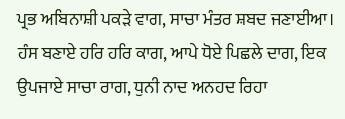ਪ੍ਰਭ ਅਬਿਨਾਸ਼ੀ ਪਕੜੇ ਵਾਗ, ਸਾਚਾ ਮੰਤਰ ਸ਼ਬਦ ਜਣਾਈਆ। ਹੰਸ ਬਣਾਏ ਹਰਿ ਹਰਿ ਕਾਗ, ਆਪੇ ਧੋਏ ਪਿਛਲੇ ਦਾਗ, ਇਕ ਉਪਜਾਏ ਸਾਚਾ ਰਾਗ, ਧੁਨੀ ਨਾਦ ਅਨਹਦ ਰਿਹਾ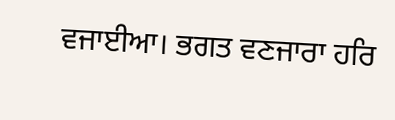ਵਜਾਈਆ। ਭਗਤ ਵਣਜਾਰਾ ਹਰਿ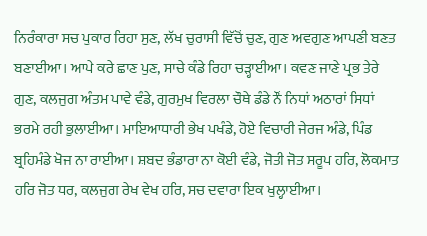ਨਿਰੰਕਾਰਾ ਸਚ ਪੁਕਾਰ ਰਿਹਾ ਸੁਣ, ਲੱਖ ਚੁਰਾਸੀ ਵਿੱਚੋਂ ਚੁਣ, ਗੁਣ ਅਵਗੁਣ ਆਪਣੀ ਬਣਤ ਬਣਾਈਆ। ਆਪੇ ਕਰੇ ਛਾਣ ਪੁਣ, ਸਾਚੇ ਕੰਡੇ ਰਿਹਾ ਚੜ੍ਹਾਈਆ। ਕਵਣ ਜਾਣੇ ਪ੍ਰਭ ਤੇਰੇ ਗੁਣ, ਕਲਜੁਗ ਅੰਤਮ ਪਾਵੇ ਵੰਡੇ, ਗੁਰਮੁਖ ਵਿਰਲਾ ਚੌਥੇ ਡੰਡੇ ਨੌਂ ਨਿਧਾਂ ਅਠਾਰਾਂ ਸਿਧਾਂ ਭਰਮੇ ਰਹੀ ਭੁਲਾਈਆ। ਮਾਇਆਧਾਰੀ ਭੇਖ ਪਖੰਡੇ, ਹੋਏ ਵਿਚਾਰੀ ਜੇਰਜ ਅੰਡੇ, ਪਿੰਡ ਬ੍ਰਹਿਮੰਡੇ ਖੋਜ ਨਾ ਰਾਈਆ। ਸ਼ਬਦ ਭੰਡਾਰਾ ਨਾ ਕੋਈ ਵੰਡੇ, ਜੋਤੀ ਜੋਤ ਸਰੂਪ ਹਰਿ, ਲੋਕਮਾਤ ਹਰਿ ਜੋਤ ਧਰ, ਕਲਜੁਗ ਰੇਖ ਵੇਖ ਹਰਿ, ਸਚ ਦਵਾਰਾ ਇਕ ਖੁਲ੍ਹਾਈਆ।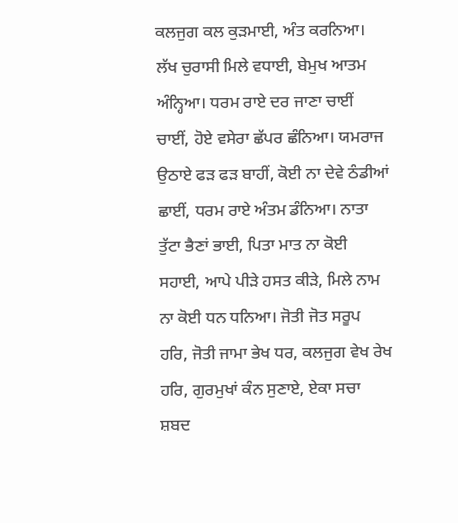ਕਲਜੁਗ ਕਲ ਕੁੜਮਾਈ, ਅੰਤ ਕਰਨਿਆ। ਲੱਖ ਚੁਰਾਸੀ ਮਿਲੇ ਵਧਾਈ, ਬੇਮੁਖ ਆਤਮ ਅੰਨ੍ਹਿਆ। ਧਰਮ ਰਾਏ ਦਰ ਜਾਣਾ ਚਾਈਂ ਚਾਈਂ, ਹੋਏ ਵਸੇਰਾ ਛੱਪਰ ਛੰਨਿਆ। ਯਮਰਾਜ ਉਠਾਏ ਫੜ ਫੜ ਬਾਹੀਂ, ਕੋਈ ਨਾ ਦੇਵੇ ਠੰਡੀਆਂ ਛਾਈਂ, ਧਰਮ ਰਾਏ ਅੰਤਮ ਡੰਨਿਆ। ਨਾਤਾ ਤੁੱਟਾ ਭੈਣਾਂ ਭਾਈ, ਪਿਤਾ ਮਾਤ ਨਾ ਕੋਈ ਸਹਾਈ, ਆਪੇ ਪੀੜੇ ਹਸਤ ਕੀੜੇ, ਮਿਲੇ ਨਾਮ ਨਾ ਕੋਈ ਧਨ ਧਨਿਆ। ਜੋਤੀ ਜੋਤ ਸਰੂਪ ਹਰਿ, ਜੋਤੀ ਜਾਮਾ ਭੇਖ ਧਰ, ਕਲਜੁਗ ਵੇਖ ਰੇਖ ਹਰਿ, ਗੁਰਮੁਖਾਂ ਕੰਨ ਸੁਣਾਏ, ਏਕਾ ਸਚਾ ਸ਼ਬਦ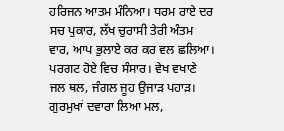ਹਰਿਜਨ ਆਤਮ ਮੰਨਿਆ। ਧਰਮ ਰਾਏ ਦਰ ਸਚ ਪੁਕਾਰ, ਲੱਖ ਚੁਰਾਸੀ ਤੇਰੀ ਅੰਤਮ ਵਾਰ, ਆਪ ਭੁਲਾਏ ਕਰ ਕਰ ਵਲ ਛਲਿਆ। ਪਰਗਟ ਹੋਏ ਵਿਚ ਸੰਸਾਰ। ਵੇਖ ਵਖਾਣੇ ਜਲ ਥਲ, ਜੰਗਲ ਜੂਹ ਉਜਾੜ ਪਹਾੜ। ਗੁਰਮੁਖਾਂ ਦਵਾਰਾ ਲਿਆ ਮਲ,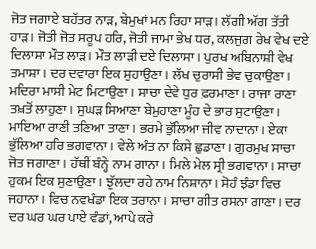ਜੋਤ ਜਗਾਏ ਬਹੱਤਰ ਨਾੜ, ਬੇਮੁਖਾਂ ਮਨ ਰਿਹਾ ਸਾੜ। ਲੱਗੀ ਅੱਗ ਤੱਤੀ ਹਾੜ। ਜੋਤੀ ਜੋਤ ਸਰੂਪ ਹਰਿ, ਜੋਤੀ ਜਾਮਾ ਭੇਖ ਧਰ, ਕਲਜੁਗ ਰੇਖ ਵੇਖ ਦਏ ਦਿਲਾਸਾ ਮੌਤ ਲਾੜ। ਮੌਤ ਲਾੜੀ ਦਏ ਦਿਲਾਸਾ। ਪੁਰਖ ਅਬਿਨਾਸ਼ੀ ਵੇਖ ਤਮਾਸ਼ਾ। ਦਰ ਦਵਾਰਾ ਇਕ ਸੁਹਾਉਣਾ। ਲੱਖ ਚੁਰਾਸੀ ਭੇਵ ਚੁਕਾਉਣਾ। ਮਦਿਰਾ ਮਾਸੀ ਮੇਟ ਮਿਟਾਉਣਾ। ਸਾਚਾ ਦੇਵੇ ਧੁਰ ਫ਼ਰਮਾਣਾ। ਰਾਜਾ ਰਾਣਾ ਤਖ਼ਤੋਂ ਲਾਹੁਣਾ। ਸੁਘੜ ਸਿਆਣਾ ਬੇਮੁਹਾਣਾ ਮੂੰਹ ਦੇ ਭਾਰ ਸੁਟਾਉਣਾ। ਮਾਇਆ ਰਾਣੀ ਤਣਿਆ ਤਾਣਾ। ਭਰਮੇ ਭੁੱਲਿਆ ਜੀਵ ਨਾਦਾਨਾ। ਏਕਾ ਭੁੱਲਿਆ ਹਰਿ ਭਗਵਾਨਾ। ਵੇਲੇ ਅੰਤ ਨਾ ਕਿਸੇ ਛੁਡਾਣਾ। ਗੁਰਮੁਖ ਸਾਚਾ ਜੋਤ ਜਗਾਣਾ। ਹੱਥੀਂ ਬੰਨ੍ਹੇ ਨਾਮ ਗਾਨਾ। ਮਿਲੇ ਮੇਲ ਸ੍ਰੀ ਭਗਵਾਨਾ। ਸਾਚਾ ਹੁਕਮ ਇਕ ਸੁਣਾਉਣਾ। ਝੁੱਲਦਾ ਰਹੇ ਨਾਮ ਨਿਸ਼ਾਨਾ। ਸੋਹੰ ਝੰਡਾ ਵਿਚ ਜਹਾਨਾ। ਵਿਚ ਨਵਖੰਡਾ ਇਕ ਤਰਾਨਾ। ਸਾਚਾ ਗੀਤ ਰਸਨਾ ਗਾਣਾ। ਦਰ ਦਰ ਘਰ ਘਰ ਪਾਏ ਵੰਡਾਂ, ਆਪੇ ਕਰੇ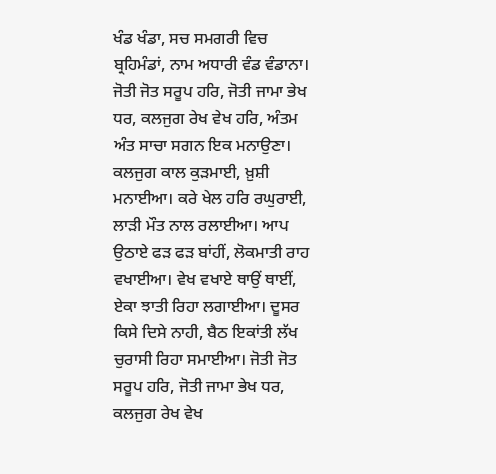ਖੰਡ ਖੰਡਾ, ਸਚ ਸਮਗਰੀ ਵਿਚ ਬ੍ਰਹਿਮੰਡਾਂ, ਨਾਮ ਅਧਾਰੀ ਵੰਡ ਵੰਡਾਨਾ। ਜੋਤੀ ਜੋਤ ਸਰੂਪ ਹਰਿ, ਜੋਤੀ ਜਾਮਾ ਭੇਖ ਧਰ, ਕਲਜੁਗ ਰੇਖ ਵੇਖ ਹਰਿ, ਅੰਤਮ ਅੰਤ ਸਾਚਾ ਸਗਨ ਇਕ ਮਨਾਉਣਾ। ਕਲਜੁਗ ਕਾਲ ਕੁੜਮਾਈ, ਖ਼ੁਸ਼ੀ ਮਨਾਈਆ। ਕਰੇ ਖੇਲ ਹਰਿ ਰਘੁਰਾਈ, ਲਾੜੀ ਮੌਤ ਨਾਲ ਰਲਾਈਆ। ਆਪ ਉਠਾਏ ਫੜ ਫੜ ਬਾਂਹੀਂ, ਲੋਕਮਾਤੀ ਰਾਹ ਵਖਾਈਆ। ਵੇਖ ਵਖਾਏ ਥਾਉਂ ਥਾਈਂ, ਏਕਾ ਝਾਤੀ ਰਿਹਾ ਲਗਾਈਆ। ਦੂਸਰ ਕਿਸੇ ਦਿਸੇ ਨਾਹੀ, ਬੈਠ ਇਕਾਂਤੀ ਲੱਖ ਚੁਰਾਸੀ ਰਿਹਾ ਸਮਾਈਆ। ਜੋਤੀ ਜੋਤ ਸਰੂਪ ਹਰਿ, ਜੋਤੀ ਜਾਮਾ ਭੇਖ ਧਰ, ਕਲਜੁਗ ਰੇਖ ਵੇਖ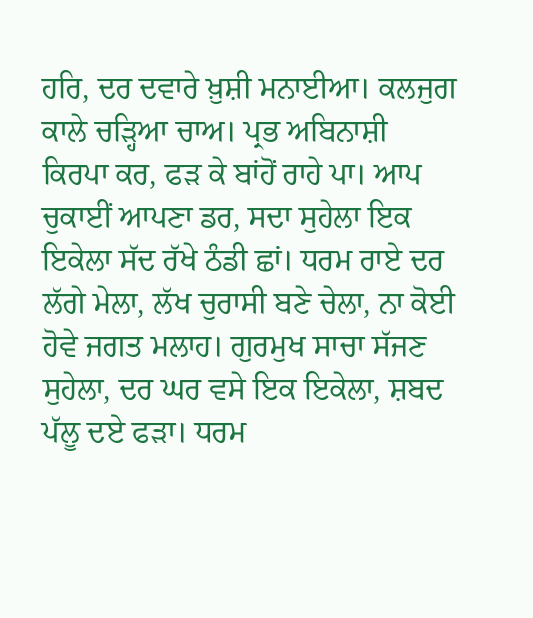ਹਰਿ, ਦਰ ਦਵਾਰੇ ਖ਼ੁਸ਼ੀ ਮਨਾਈਆ। ਕਲਜੁਗ ਕਾਲੇ ਚੜ੍ਹਿਆ ਚਾਅ। ਪ੍ਰਭ ਅਬਿਨਾਸ਼ੀ ਕਿਰਪਾ ਕਰ, ਫੜ ਕੇ ਬਾਂਹੋਂ ਰਾਹੇ ਪਾ। ਆਪ ਚੁਕਾਈਂ ਆਪਣਾ ਡਰ, ਸਦਾ ਸੁਹੇਲਾ ਇਕ ਇਕੇਲਾ ਸੱਦ ਰੱਖੇ ਠੰਡੀ ਛਾਂ। ਧਰਮ ਰਾਏ ਦਰ ਲੱਗੇ ਮੇਲਾ, ਲੱਖ ਚੁਰਾਸੀ ਬਣੇ ਚੇਲਾ, ਨਾ ਕੋਈ ਹੋਵੇ ਜਗਤ ਮਲਾਹ। ਗੁਰਮੁਖ ਸਾਚਾ ਸੱਜਣ ਸੁਹੇਲਾ, ਦਰ ਘਰ ਵਸੇ ਇਕ ਇਕੇਲਾ, ਸ਼ਬਦ ਪੱਲੂ ਦਏ ਫੜਾ। ਧਰਮ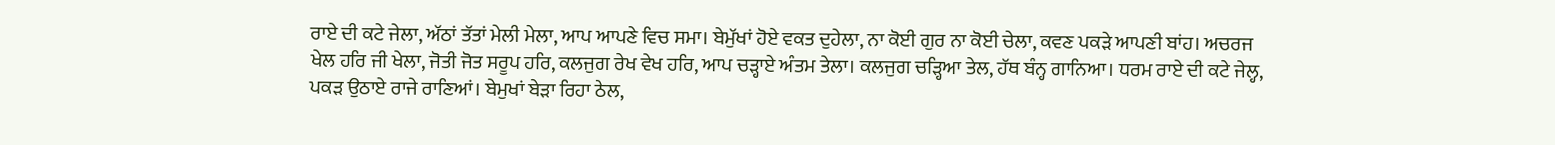ਰਾਏ ਦੀ ਕਟੇ ਜੇਲਾ, ਅੱਠਾਂ ਤੱਤਾਂ ਮੇਲੀ ਮੇਲਾ, ਆਪ ਆਪਣੇ ਵਿਚ ਸਮਾ। ਬੇਮੁੱਖਾਂ ਹੋਏ ਵਕਤ ਦੁਹੇਲਾ, ਨਾ ਕੋਈ ਗੁਰ ਨਾ ਕੋਈ ਚੇਲਾ, ਕਵਣ ਪਕੜੇ ਆਪਣੀ ਬਾਂਹ। ਅਚਰਜ ਖੇਲ ਹਰਿ ਜੀ ਖੇਲਾ, ਜੋਤੀ ਜੋਤ ਸਰੂਪ ਹਰਿ, ਕਲਜੁਗ ਰੇਖ ਵੇਖ ਹਰਿ, ਆਪ ਚੜ੍ਹਾਏ ਅੰਤਮ ਤੇਲਾ। ਕਲਜੁਗ ਚੜ੍ਹਿਆ ਤੇਲ, ਹੱਥ ਬੰਨ੍ਹ ਗਾਨਿਆ। ਧਰਮ ਰਾਏ ਦੀ ਕਟੇ ਜੇਲ੍ਹ, ਪਕੜ ਉਠਾਏ ਰਾਜੇ ਰਾਣਿਆਂ। ਬੇਮੁਖਾਂ ਬੇੜਾ ਰਿਹਾ ਠੇਲ,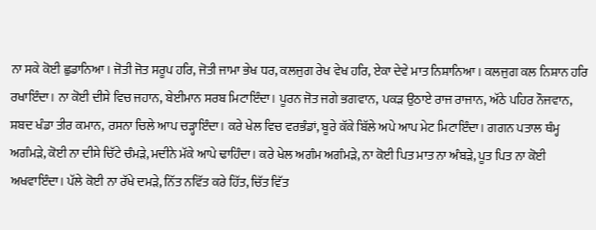ਨਾ ਸਕੇ ਕੋਈ ਛੁਡਾਨਿਆ। ਜੋਤੀ ਜੋਤ ਸਰੂਪ ਹਰਿ, ਜੋਤੀ ਜਾਮਾ ਭੇਖ ਧਰ, ਕਲਜੁਗ ਰੇਖ ਵੇਖ ਹਰਿ, ਏਕਾ ਦੇਵੇ ਮਾਤ ਨਿਸ਼ਾਨਿਆ। ਕਲਜੁਗ ਕਲ ਨਿਸ਼ਾਨ ਹਰਿ ਰਖਾਇੰਦਾ। ਨਾ ਕੋਈ ਦੀਸੇ ਵਿਚ ਜਹਾਨ, ਬੇਈਮਾਨ ਸਰਬ ਮਿਟਾਇੰਦਾ। ਪੂਰਨ ਜੋਤ ਜਗੇ ਭਗਵਾਨ, ਪਕੜ ਉਠਾਏ ਰਾਜ ਰਾਜਾਨ, ਅੱਠੇ ਪਹਿਰ ਨੌਜਵਾਨ, ਸ਼ਬਦ ਖੰਡਾ ਤੀਰ ਕਮਾਨ, ਰਸਨਾ ਚਿਲੇ ਆਪ ਚੜ੍ਹਾਇੰਦਾ। ਕਰੇ ਖੇਲ ਵਿਚ ਵਰਭੰਡਾਂ, ਬੂਰੇ ਕੱਕੇ ਬਿੱਲੇ ਅਪੇ ਆਪ ਮੇਟ ਮਿਟਾਇੰਦਾ। ਗਗਨ ਪਤਾਲ ਥੰਮ੍ਹ ਅਗੰਮੜੇ, ਕੋਈ ਨਾ ਦੀਸੇ ਚਿੱਟੇ ਚੰਮੜੇ, ਮਦੀਨੇ ਮੱਕੇ ਆਪੇ ਢਾਹਿੰਦਾ। ਕਰੇ ਖੇਲ ਅਗੰਮ ਅਗੰਮੜੇ, ਨਾ ਕੋਈ ਪਿਤ ਮਾਤ ਨਾ ਅੰਬੜੇ, ਪੂਤ ਪਿਤ ਨਾ ਕੋਈ ਅਖਵਾਇੰਦਾ। ਪੱਲੇ ਕੋਈ ਨਾ ਰੱਖੇ ਦਮੜੇ, ਨਿੱਤ ਨਵਿੱਤ ਕਰੇ ਹਿੱਤ, ਚਿੱਤ ਵਿੱਤ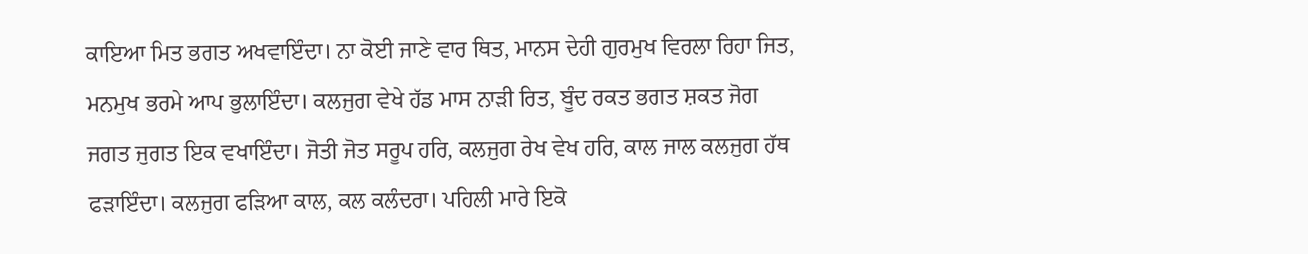ਕਾਇਆ ਮਿਤ ਭਗਤ ਅਖਵਾਇੰਦਾ। ਨਾ ਕੋਈ ਜਾਣੇ ਵਾਰ ਥਿਤ, ਮਾਨਸ ਦੇਹੀ ਗੁਰਮੁਖ ਵਿਰਲਾ ਰਿਹਾ ਜਿਤ, ਮਨਮੁਖ ਭਰਮੇ ਆਪ ਭੁਲਾਇੰਦਾ। ਕਲਜੁਗ ਵੇਖੇ ਹੱਡ ਮਾਸ ਨਾੜੀ ਰਿਤ, ਬੂੰਦ ਰਕਤ ਭਗਤ ਸ਼ਕਤ ਜੋਗ ਜਗਤ ਜੁਗਤ ਇਕ ਵਖਾਇੰਦਾ। ਜੋਤੀ ਜੋਤ ਸਰੂਪ ਹਰਿ, ਕਲਜੁਗ ਰੇਖ ਵੇਖ ਹਰਿ, ਕਾਲ ਜਾਲ ਕਲਜੁਗ ਹੱਥ ਫੜਾਇੰਦਾ। ਕਲਜੁਗ ਫੜਿਆ ਕਾਲ, ਕਲ ਕਲੰਦਰਾ। ਪਹਿਲੀ ਮਾਰੇ ਇਕੋ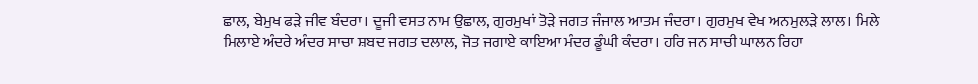ਛਾਲ, ਬੇਮੁਖ ਫੜੇ ਜੀਵ ਬੰਦਰਾ। ਦੂਜੀ ਵਸਤ ਨਾਮ ਉਛਾਲ, ਗੁਰਮੁਖਾਂ ਤੋੜੇ ਜਗਤ ਜੰਜਾਲ ਆਤਮ ਜੰਦਰਾ। ਗੁਰਮੁਖ ਵੇਖ ਅਨਮੁਲੜੇ ਲਾਲ। ਮਿਲੇ ਮਿਲਾਏ ਅੰਦਰੇ ਅੰਦਰ ਸਾਚਾ ਸ਼ਬਦ ਜਗਤ ਦਲਾਲ, ਜੋਤ ਜਗਾਏ ਕਾਇਆ ਮੰਦਰ ਡੂੰਘੀ ਕੰਦਰਾ। ਹਰਿ ਜਨ ਸਾਚੀ ਘਾਲਨ ਰਿਹਾ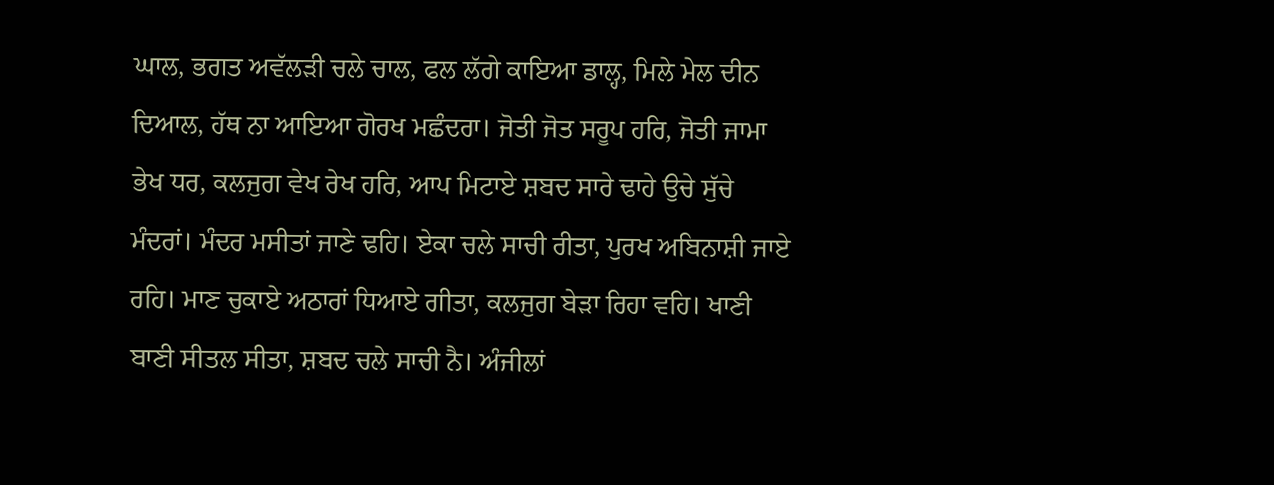ਘਾਲ, ਭਗਤ ਅਵੱਲੜੀ ਚਲੇ ਚਾਲ, ਫਲ ਲੱਗੇ ਕਾਇਆ ਡਾਲ੍ਹ, ਮਿਲੇ ਮੇਲ ਦੀਨ ਦਿਆਲ, ਹੱਥ ਨਾ ਆਇਆ ਗੋਰਖ ਮਛੰਦਰਾ। ਜੋਤੀ ਜੋਤ ਸਰੂਪ ਹਰਿ, ਜੋਤੀ ਜਾਮਾ ਭੇਖ ਧਰ, ਕਲਜੁਗ ਵੇਖ ਰੇਖ ਹਰਿ, ਆਪ ਮਿਟਾਏ ਸ਼ਬਦ ਸਾਰੇ ਢਾਹੇ ਉਚੇ ਸੁੱਚੇ ਮੰਦਰਾਂ। ਮੰਦਰ ਮਸੀਤਾਂ ਜਾਣੇ ਢਹਿ। ਏਕਾ ਚਲੇ ਸਾਚੀ ਰੀਤਾ, ਪੁਰਖ ਅਬਿਨਾਸ਼ੀ ਜਾਏ ਰਹਿ। ਮਾਣ ਚੁਕਾਏ ਅਠਾਰਾਂ ਧਿਆਏ ਗੀਤਾ, ਕਲਜੁਗ ਬੇੜਾ ਰਿਹਾ ਵਹਿ। ਖਾਣੀ ਬਾਣੀ ਸੀਤਲ ਸੀਤਾ, ਸ਼ਬਦ ਚਲੇ ਸਾਚੀ ਨੈ। ਅੰਜੀਲਾਂ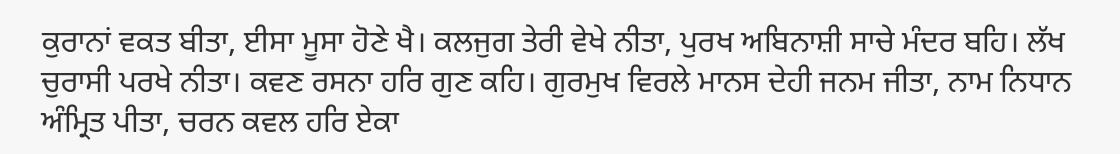ਕੁਰਾਨਾਂ ਵਕਤ ਬੀਤਾ, ਈਸਾ ਮੂਸਾ ਹੋਣੇ ਖੈ। ਕਲਜੁਗ ਤੇਰੀ ਵੇਖੇ ਨੀਤਾ, ਪੁਰਖ ਅਬਿਨਾਸ਼ੀ ਸਾਚੇ ਮੰਦਰ ਬਹਿ। ਲੱਖ ਚੁਰਾਸੀ ਪਰਖੇ ਨੀਤਾ। ਕਵਣ ਰਸਨਾ ਹਰਿ ਗੁਣ ਕਹਿ। ਗੁਰਮੁਖ ਵਿਰਲੇ ਮਾਨਸ ਦੇਹੀ ਜਨਮ ਜੀਤਾ, ਨਾਮ ਨਿਧਾਨ ਅੰਮ੍ਰਿਤ ਪੀਤਾ, ਚਰਨ ਕਵਲ ਹਰਿ ਏਕਾ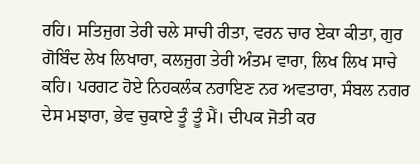ਰਹਿ। ਸਤਿਜੁਗ ਤੇਰੀ ਚਲੇ ਸਾਚੀ ਰੀਤਾ, ਵਰਨ ਚਾਰ ਏਕਾ ਕੀਤਾ, ਗੁਰ ਗੋਬਿੰਦ ਲੇਖ ਲਿਖਾਰਾ, ਕਲਜੁਗ ਤੇਰੀ ਅੰਤਮ ਵਾਰਾ, ਲਿਖ ਲਿਖ ਸਾਚੇ ਕਹਿ। ਪਰਗਟ ਹੋਏ ਨਿਹਕਲੰਕ ਨਰਾਇਣ ਨਰ ਅਵਤਾਰਾ, ਸੰਬਲ ਨਗਰ ਦੇਸ ਮਝਾਰਾ, ਭੇਵ ਚੁਕਾਏ ਤੂੰ ਤੂੰ ਮੈਂ। ਦੀਪਕ ਜੋਤੀ ਕਰ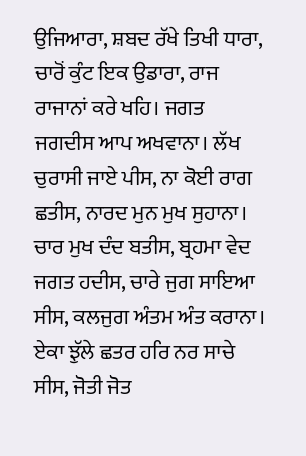ਉਜਿਆਰਾ, ਸ਼ਬਦ ਰੱਖੇ ਤਿਖੀ ਧਾਰਾ, ਚਾਰੋਂ ਕੁੰਟ ਇਕ ਉਡਾਰਾ, ਰਾਜ ਰਾਜਾਨਾਂ ਕਰੇ ਖਹਿ। ਜਗਤ ਜਗਦੀਸ ਆਪ ਅਖਵਾਨਾ। ਲੱਖ ਚੁਰਾਸੀ ਜਾਏ ਪੀਸ, ਨਾ ਕੋਈ ਰਾਗ ਛਤੀਸ, ਨਾਰਦ ਮੁਨ ਮੁਖ ਸੁਹਾਨਾ। ਚਾਰ ਮੁਖ ਦੰਦ ਬਤੀਸ, ਬ੍ਰਹਮਾ ਵੇਦ ਜਗਤ ਹਦੀਸ, ਚਾਰੇ ਜੁਗ ਸਾਇਆ ਸੀਸ, ਕਲਜੁਗ ਅੰਤਮ ਅੰਤ ਕਰਾਨਾ। ਏਕਾ ਝੁੱਲੇ ਛਤਰ ਹਰਿ ਨਰ ਸਾਚੇ ਸੀਸ, ਜੋਤੀ ਜੋਤ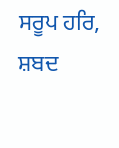ਸਰੂਪ ਹਰਿ, ਸ਼ਬਦ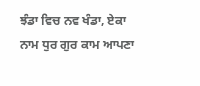ਝੰਡਾ ਵਿਚ ਨਵ ਖੰਡਾ, ਏਕਾ ਨਾਮ ਧੁਰ ਗੁਰ ਕਾਮ ਆਪਣਾ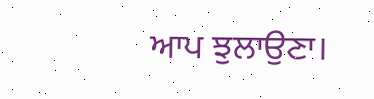ਆਪ ਝੁਲਾਉਣਾ।